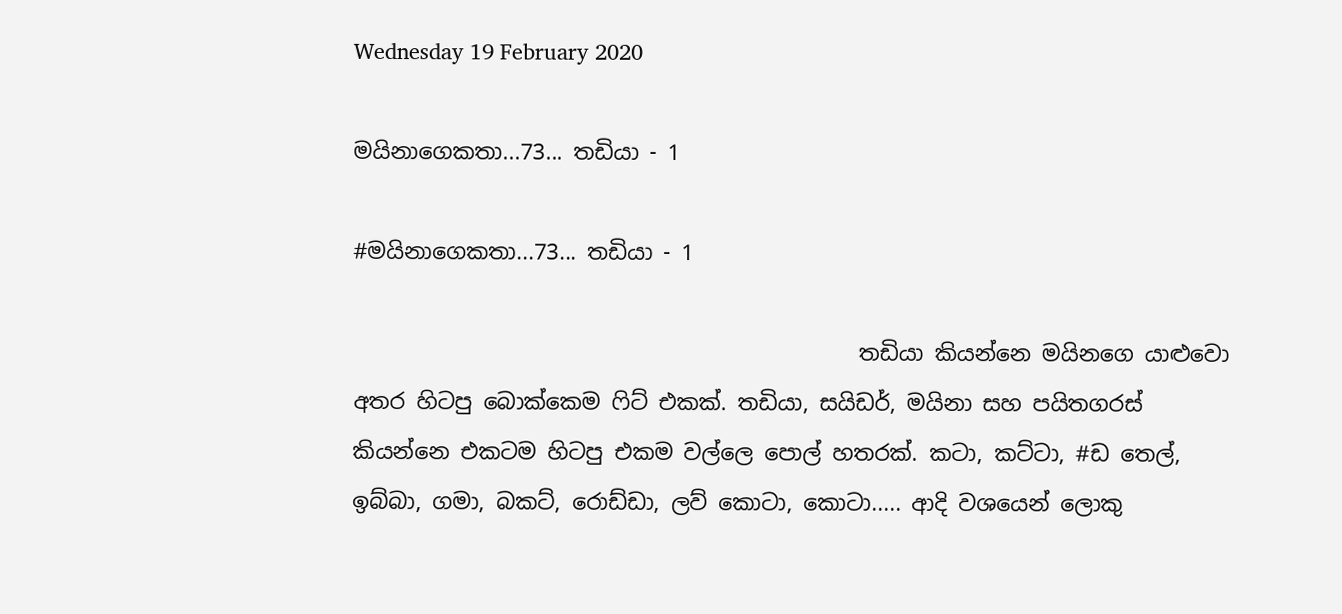Wednesday 19 February 2020

මයිනාගෙකතා...73... තඩියා - 1

#මයිනාගෙකතා...73... තඩියා - 1

                                              තඩියා කියන්නෙ මයිනගෙ යාළුවො අතර හිටපු බොක්කෙම ෆිට් එකක්. තඩියා, සයිඩර්, මයිනා සහ පයිතගරස් කියන්නෙ එකටම හිටපු එකම වල්ලෙ පොල් හතරක්. කටා, කට්ටා, #ඩ තෙල්, ඉබ්බා, ගමා, බකට්, රොඩ්ඩා, ලව් කොටා, කොටා..... ආදි වශයෙන් ලොකු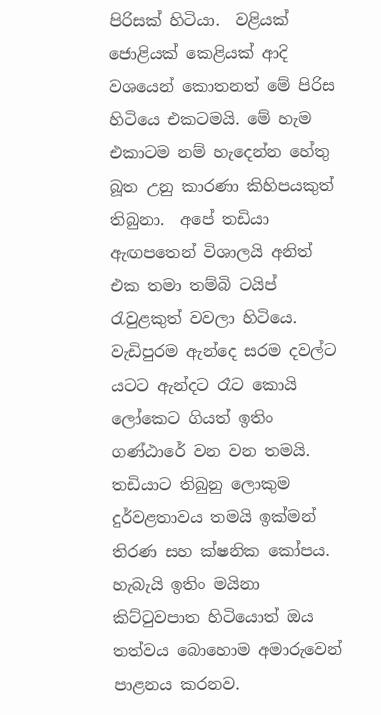පිරිසක් හිටියා.  වළියක් ජොළියක් කෙළියක් ආදි වශයෙන් කොතනත් මේ පිරිස හිටියෙ එකටමයි. මේ හැම එකාටම නම් හැදෙන්න හේතු බූත උනු කාරණා කිහිපයකුත් තිබුනා.  අපේ තඩියා ඇඟපතෙන් විශාලයි අනිත් එක තමා තම්බි ටයිප් රැවුළකුත් වවලා හිටියෙ. වැඩිපුරම ඇන්දෙ සරම දවල්ට යටට ඇන්දට රෑට කොයි ලෝකෙට ගියත් ඉතිං ගණ්ඨාරේ වන වන තමයි. තඩියාට තිබුනු ලොකුම දුර්වළතාවය තමයි ඉක්මන් තිරණ සහ ක්ෂනික කෝපය. හැබැයි ඉතිං මයිනා කිට්ටුවපාත හිටියොත් ඔය තත්වය බොහොම අමාරුවෙන් පාළනය කරනව.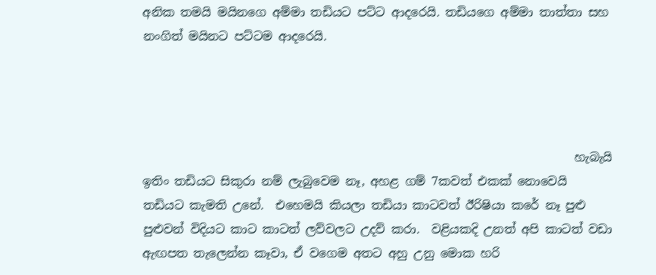අනික තමයි මයිනගෙ අම්මා තඩියට පට්ට ආදරෙයි. තඩියගෙ අම්මා තාත්තා සහ නංගිත් මයිනට පට්ටම ආදරෙයි.




                                                                        හැබැයි ඉතිං තඩියට සිකුරා නම් ලැබුවෙම නෑ, අහළ ගම් 7කවත් එකක් නොවෙයි තඩියට කැමති උනේ.  එහෙමයි කියලා තඩියා කාටවත් ඊරිෂියා කරේ නෑ පුළු පුළුවන් විදියට කාට කාටත් ලව්වලට උදව් කරා.  වළියකදි උනත් අපි කාටත් වඩා ඇඟපත තැලෙන්න කෑවා, ඒ වගෙම අතට අහු උනු මොක හරි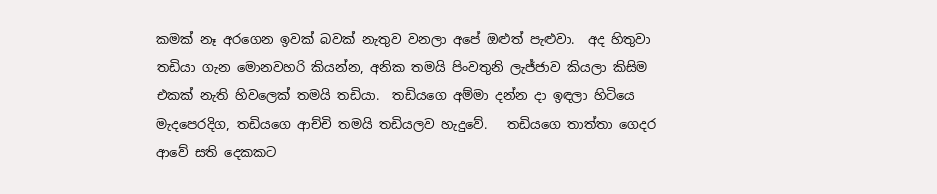කමක් නෑ අරගෙන ඉවක් බවක් නැතුව වනලා අපේ ඔළුත් පැළුවා.  අද හිතුවා තඩියා ගැන මොනවහරි කියන්න, අනික තමයි පිංවතුනි ලැජ්ජාව කියලා කිසිම එකක් නැති හිවලෙක් තමයි තඩියා.  තඩියගෙ අම්මා දන්න දා ඉඳලා හිටියෙ මැදපෙරදිග, තඩියගෙ ආච්චි තමයි තඩියලව හැදුවේ.   තඩියගෙ තාත්තා ගෙදර ආවේ සති දෙකකට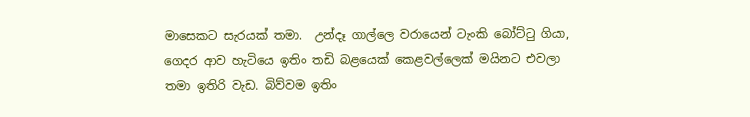මාසෙකට සැරයක් තමා.  උන්දෑ ගාල්ලෙ වරායෙන් ටැංකි බෝට්ටු ගියා, ගෙදර ආව හැටියෙ ඉතිං තඩි බළයෙක් කෙළවල්ලෙක් මයිනට එවලා තමා ඉතිරි වැඩ. බිව්වම ඉතිං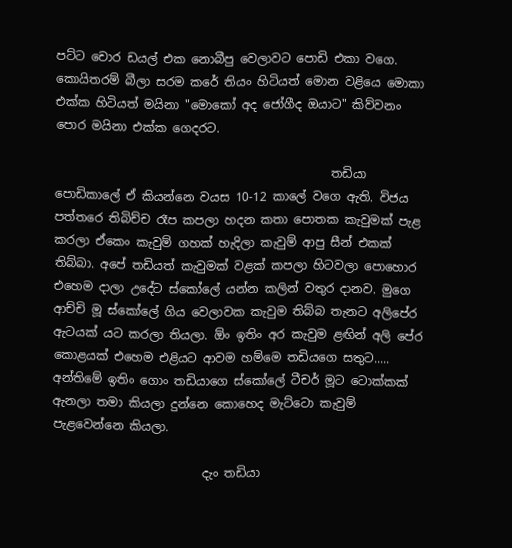පට්ට චොර ඩයල් එක නොබීපු වෙලාවට පොඩි එකා වගෙ.  කොයිතරම් බීලා සරම කරේ තියං හිටියත් මොන වළියෙ මොකා එක්ක හිටියත් මයිනා "මොකෝ අද ජෝගීද ඔයාට" කිව්වනං පොර මයිනා එක්ක ගෙදරට.

                                              තඩියා පොඩිකාලේ ඒ කියන්නෙ වයස 10-12 කාලේ වගෙ ඇති. විජය පත්තරෙ තිබිච්ච රෑප කපලා හදන කතා පොතක කැවුමක් පැළ කරලා ඒකෙං කැවුම් ගහක් හැදිලා කැවුම් ආපු සීන් එකක් තිබ්බා. අපේ තඩියත් කැවුමක් වළක් කපලා හිටවලා පොහොර එහෙම දාලා උදේට ස්කෝලේ යන්න කලින් වතුර දානව. මුගෙ ආච්චි මූ ස්කෝලේ ගිය වෙලාවක කැවුම තිබ්බ තැනට අලිපේර ඇටයක් යට කරලා තියලා. ඕං ඉතිං අර කැවුම ළඟින් අලි පේර කොළයක් එහෙම එළියට ආවම හම්මෙ තඩියගෙ සතුට..... අන්තිමේ ඉතිං ගොං තඩියාගෙ ස්කෝලේ ටීචර් මූට ටොක්කක් ඇනලා තමා කියලා දුන්නෙ කොහෙද මැට්ටො කැවුම් පැළවෙන්නෙ කියලා.

                         දැං තඩියා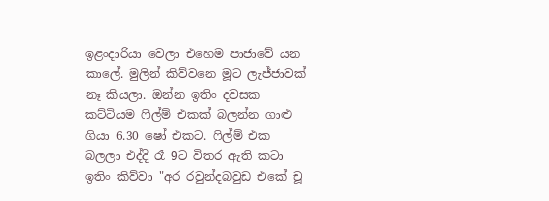ඉළංදාරියා වෙලා එහෙම පාජාවේ යන කාලේ. මුලින් කිව්වනෙ මූට ලැජ්ජාවක් නෑ කියලා. ඔන්න ඉතිං දවසක කට්ටියම ෆිල්ම් එකක් බලන්න ගාළු ගියා 6.30 ෂෝ එකට. ෆිල්ම් එක බලලා එද්දි රෑ 9ට විතර ඇති කටා ඉතිං කිව්වා "අර රවුන්දබවුඩ එකේ චූ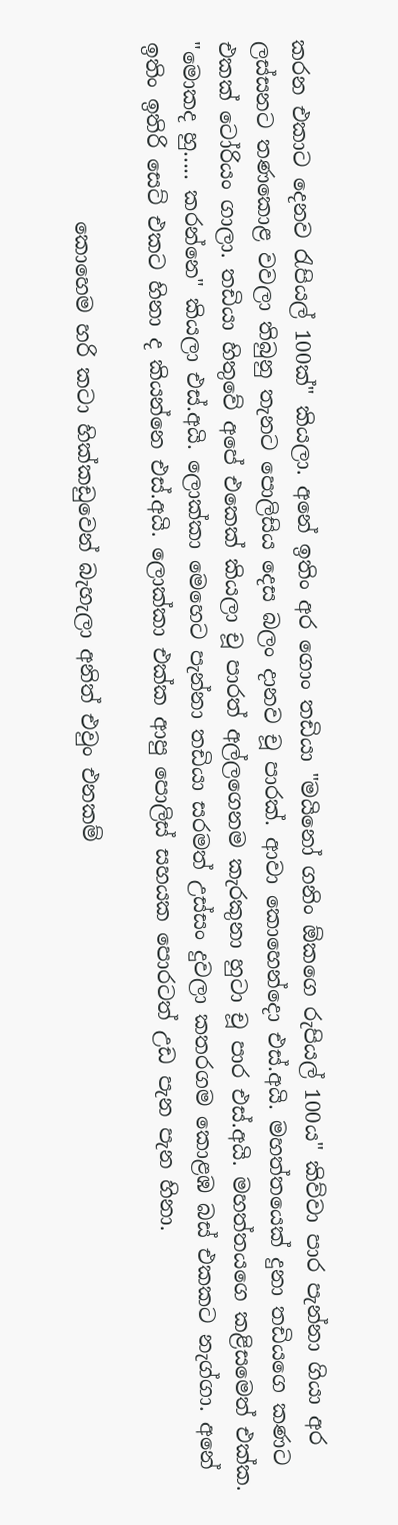කරන එකාට දෙනව රැපියල් 100ක්" කියලා. අනේ ඉතිං අර ගොං තඩියා "මයිනෝ ගනිං ඕකගෙ රුපියල් 100ය" කිව්වා පාර පැන්නා ගියා අර ලස්සනට තණකොළ වවලා තිබුනු තැනට පොලිසිය දෙස බලං දානව චූ පාරක්. ආවා කොහෙන්දො එස්.අයි. මහත්තයෙක් දුනා තඩියගෙ කණට එකක් ටෝරියං ගාලා. තඩියා හිතුවේ අපේ එකෙක් කියලා චූ පාරත් අල්ලගෙනම කැරකුනා හුටා චූ පාර එස්.අයි. මහත්තයගෙ කළිසමෙත් එක්ක. "මොකද හු..... කරන්නෙ" කියලා එස්.අයි. ලොක්කා මෙහෙට පැන්නා තඩියා සරමත් උස්සං දුවලා කතරගම කොළඹ බස් එකකට නැග්ගා. අනේ ඉතිං ඉතිරි සෙට් එකට හිනා ද කියන්නෙ එස්.අයි. ලොක්කා එක්ක ආපු පොලිස් සහයක පොරටත් උඩ පැන පැන හිනා.

                 කොහෙම හරි කටා හික්කඩුවෙන් බැහැලා අනිත් එවුං එනකම්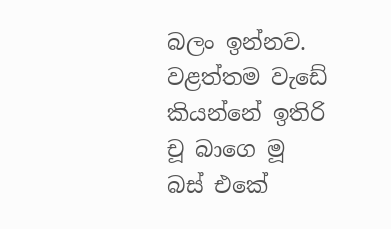බලං ඉන්නව. වළත්තම වැඩේ කියන්නේ ඉතිරි චූ බාගෙ මූ බස් එකේ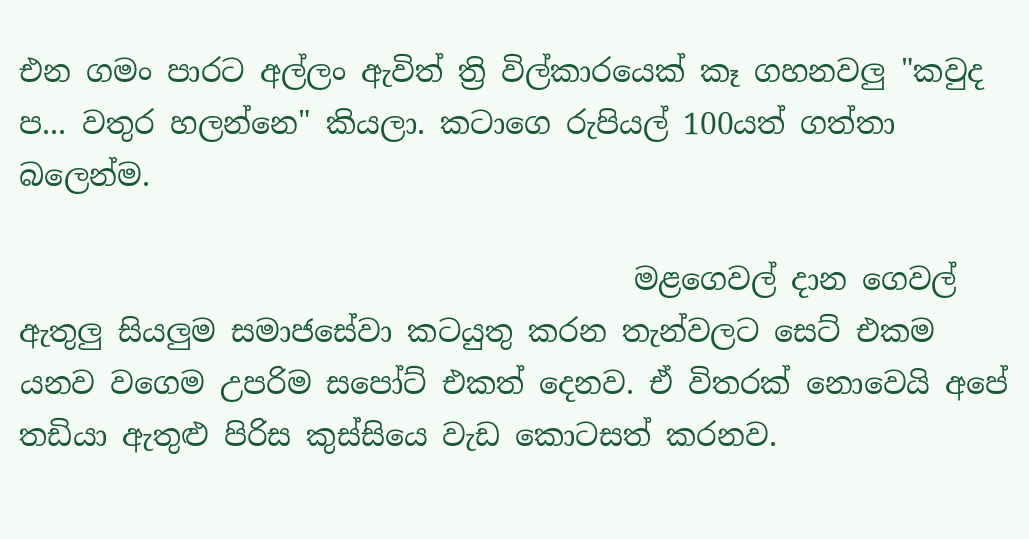එන ගමං පාරට අල්ලං ඇවිත් ත්‍රි විල්කාරයෙක් කෑ ගහනවලු "කවුද ප... වතුර හලන්නෙ" කියලා. කටාගෙ රුපියල් 100යත් ගත්තා බලෙන්ම.

                                         මළගෙවල් දාන ගෙවල් ඇතුලු සියලුම සමාජසේවා කටයුතු කරන තැන්වලට සෙට් එකම යනව වගෙම උපරිම සපෝට් එකත් දෙනව. ඒ විතරක් නොවෙයි අපේ තඩියා ඇතුළු පිරිස කුස්සියෙ වැඩ කොටසත් කරනව.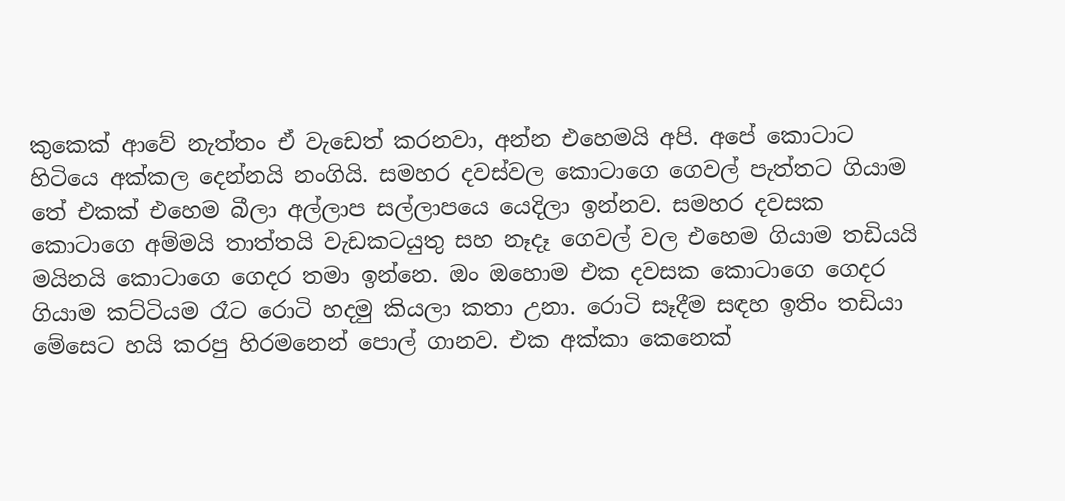කුකෙක් ආවේ නැත්තං ඒ වැඩෙත් කරනවා, අන්න එහෙමයි අපි. අපේ කොටාට හිටියෙ අක්කල දෙන්නයි නංගියි. සමහර දවස්වල කොටාගෙ ගෙවල් පැත්තට ගියාම තේ එකක් එහෙම බීලා අල්ලාප සල්ලාපයෙ යෙදිලා ඉන්නව. සමහර දවසක කොටාගෙ අම්මයි තාත්තයි වැඩකටයුතු සහ නෑදෑ ගෙවල් වල එහෙම ගියාම තඩියයි මයිනයි කොටාගෙ ගෙදර තමා ඉන්නෙ. ඔං ඔහොම එක දවසක කොටාගෙ ගෙදර ගියාම කට්ටියම රෑට රොටි හදමු කියලා කතා උනා. රොටි සෑදීම සඳහ ඉතිං තඩියා මේසෙට හයි කරපු හිරමනෙන් පොල් ගානව. එක අක්කා කෙනෙක්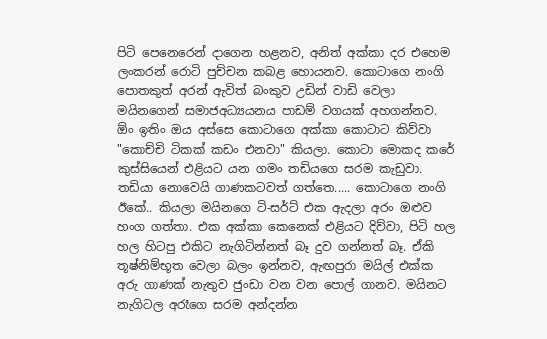පිටි පෙනෙරෙන් දාගෙන හළනව, අනිත් අක්කා දර එහෙම ලංකරන් රොටි පුච්චන කබළ හොයනව. කොටාගෙ නංගි පොතකුත් අරන් ඇවිත් බංකුව උඩින් වාඩි වෙලා මයිනගෙන් සමාජඅධ්‍යයනය පාඩම් වගයක් අහගන්නව. ඕං ඉතිං ඔය අස්සෙ කොටාගෙ අක්කා කොටාට කිව්වා "කොච්චි ටිකක් කඩං එනවා" කියලා. කොටා මොකද කරේ කුස්සියෙන් එළියට යන ගමං තඩියගෙ සරම කැඩුවා. තඩියා නොවෙයි ගාණකටවත් ගත්තෙ..... කොටාගෙ නංගි ඊකේ.. කියලා මයිනගෙ ටි-සර්ට් එක ඇදලා අරං ඔළුව හංග ගත්තා. එක අක්කා කෙනෙක් එළියට දිව්වා, පිටි හල හල හිටපු එකිට නැගිටින්නත් බෑ දුව ගන්නත් බෑ. ඒකි තූෂ්නිම්භූත වෙලා බලං ඉන්නව, ඇඟපුරා මයිල් එක්ක අරු ගාණක් නැතුව ජුංඩා වන වන පොල් ගානව. මයිනට නැගිටල අරෑගෙ සරම අන්දන්න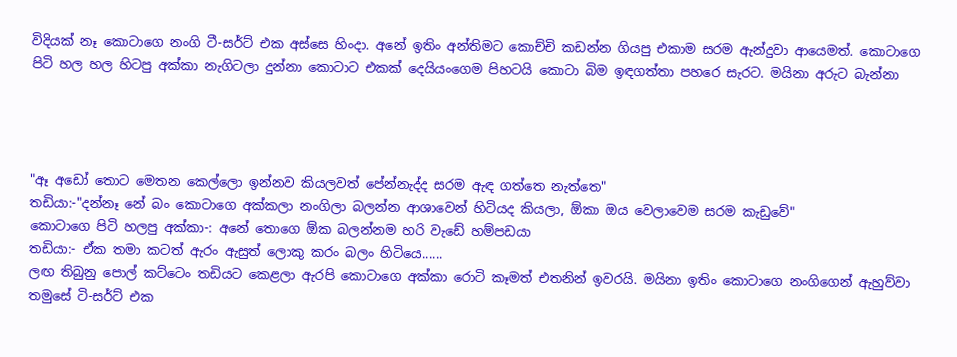විදියක් නෑ කොටාගෙ නංගි ටී-සර්ට් එක අස්සෙ හිංදා. අනේ ඉතිං අන්තිමට කොච්චි කඩන්න ගියපු එකාම සරම ඇන්දුවා ආයෙමත්. කොටාගෙ පිටි හල හල හිටපු අක්කා නැගිටලා දුන්නා කොටාට එකක් දෙයියංගෙම පිහටයි කොටා බිම ඉඳගත්තා පහරෙ සැරට. මයිනා අරුට බැන්නා




"ඈ අඩෝ තොට මෙතන කෙල්ලො ඉන්නව කියලවත් පේන්නැද්ද සරම ඇඳ ගත්තෙ නැත්තෙ"
තඩියා:-"දන්නෑ නේ බං කොටාගෙ අක්කලා නංගිලා බලන්න ආශාවෙන් හිටියද කියලා, ඕකා ඔය වෙලාවෙම සරම කැඩුවේ"
කොටාගෙ පිටි හලපු අක්කා-: අනේ තොගෙ ඕක බලන්නම හරි වැඩේ හම්පඩයා
තඩියා:- ඒක තමා කටත් ඇරං ඇසුත් ලොකු කරං බලං හිටියෙ......
ලඟ තිබුනු පොල් කට්ටෙං තඩියට කෙළලා ඇරපි කොටාගෙ අක්කා රොටි කෑමත් එතනින් ඉවරයි. මයිනා ඉතිං කොටාගෙ නංගිගෙන් ඇහුව්වා තමුසේ ටි-සර්ට් එක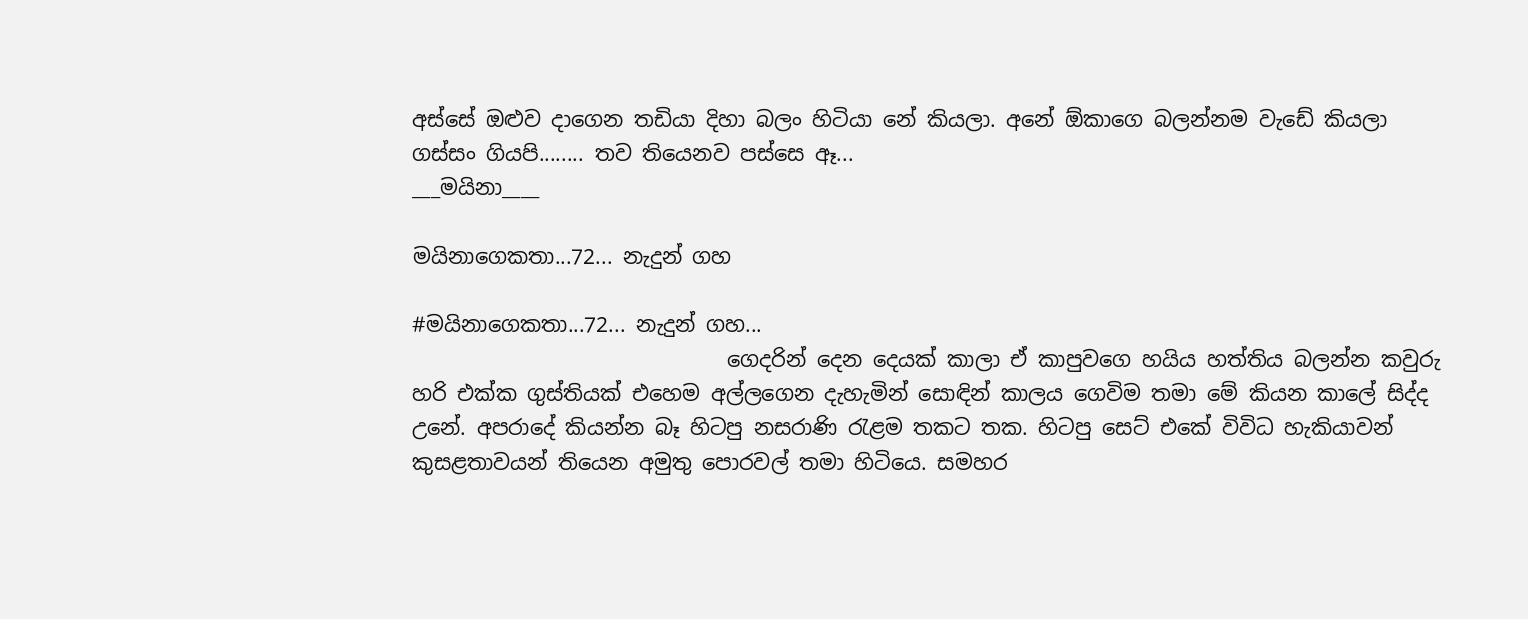අස්සේ ඔළුව දාගෙන තඩියා දිහා බලං හිටියා නේ කියලා. අනේ ඕකාගෙ බලන්නම වැඩේ කියලා ගස්සං ගියපි........ තව තියෙනව පස්සෙ ඈ...
___මයිනා____

මයිනාගෙකතා...72... නැදුන් ගහ

#මයිනාගෙකතා...72... නැදුන් ගහ...
                              ගෙදරින් දෙන දෙයක් කාලා ඒ කාපුවගෙ හයිය හත්තිය බලන්න කවුරු හරි එක්ක ගුස්තියක් එහෙම අල්ලගෙන දැහැමින් සොඳින් කාලය ගෙවිම තමා මේ කියන කාලේ සිද්ද උනේ. අපරාදේ කියන්න බෑ හිටපු නසරාණි රැළම තකට තක. හිටපු සෙට් එකේ විවිධ හැකියාවන් කුසළතාවයන් තියෙන අමුතු පොරවල් තමා හිටියෙ. සමහර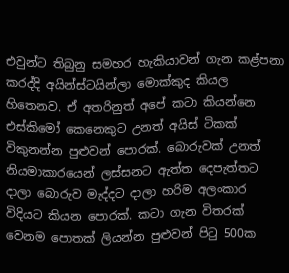එවුන්ට තිබුනු සමහර හැකියාවන් ගැන කළ්පනා කරද්දි අයින්ස්ටයින්ලා මොක්කුද කියල හිතෙනව. ඒ අතරිනුත් අපේ කටා කියන්නෙ එස්කිමෝ කෙනෙකුට උනත් අයිස් ටිකක් විකුනන්න පුළුවන් පොරක්. බොරුවක් උනත් නියමාකාරයෙන් ලස්සනට ඇත්ත දෙපැත්තට දාලා බොරුව මැද්දට දාලා හරිම අලංකාර විදියට කියන පොරක්. කටා ගැන විතරක් වෙනම පොතක් ලියන්න පුළුවන් පිටු 500ක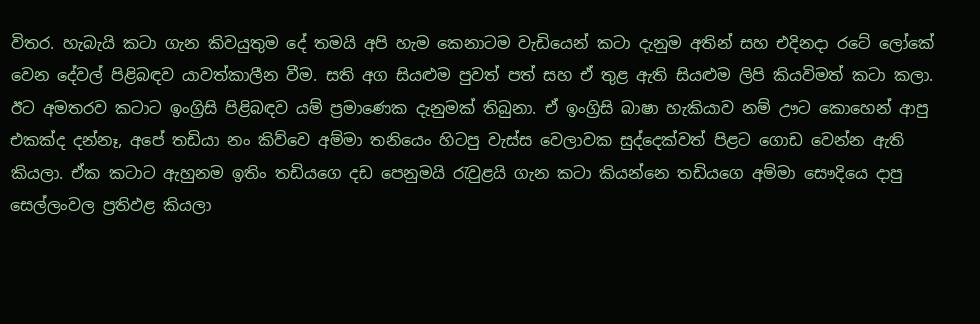විතර. හැබැයි කටා ගැන කිවයුතුම දේ තමයි අපි හැම කෙනාටම වැඩියෙන් කටා දැනුම අතින් සහ එදිනදා රටේ ලෝකේ වෙන දේවල් පිළිබඳව යාවත්කාලීන වීම. සති අග සියළුම පුවත් පත් සහ ඒ තුළ ඇති සියළුම ලිපි කියවිමත් කටා කලා. ඊට අමතරව කටාට ඉංග්‍රිසි පිළිබඳව යම් ප්‍රමාණෙක දැනුමක් තිබුනා. ඒ ඉංග්‍රිසි බාෂා හැකියාව නම් ඌට කොහෙන් ආපු එකක්ද දන්නෑ, අපේ තඩියා නං කිව්වෙ අම්මා තනියෙං හිටපු වැස්ස වෙලාවක සුද්දෙක්වත් පිළට ගොඩ වෙන්න ඇති කියලා. ඒක කටාට ඇහුනම ඉතිං තඩියගෙ දඩ පෙනුමයි රැවුළයි ගැන කටා කියන්නෙ තඩියගෙ අම්මා සෞදියෙ දාපු සෙල්ලංවල ප්‍රතිඵළ කියලා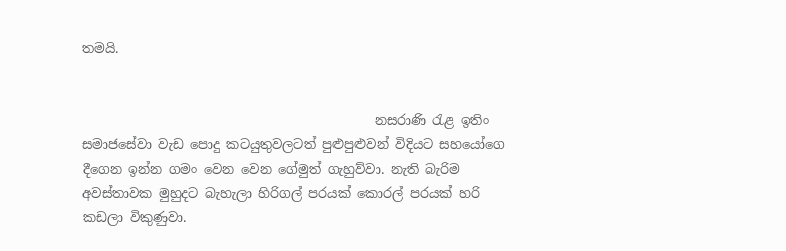තමයි.


                                             නසරාණි රැළ ඉතිං සමාජසේවා වැඩ පොදු කටයුතුවලටත් පුළුපුළුවන් විදියට සහයෝගෙ දීගෙන ඉන්න ගමං වෙන වෙන ගේමුත් ගැහුව්වා. නැති බැරිම අවස්තාවක මුහුදට බැහැලා හිරිගල් පරයක් කොරල් පරයක් හරි කඩලා විකුණුවා.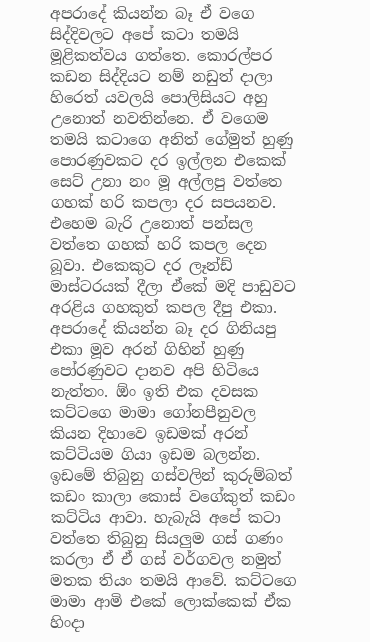අපරාදේ කියන්න බෑ ඒ වගෙ සිද්දිවලට අපේ කටා තමයි මූළිකත්වය ගත්තෙ. කොරල්පර කඩන සිද්දියට නම් නඩුත් දාලා හිරෙත් යවලයි පොලිසියට අහු උනොත් නවතින්නෙ. ඒ වගෙම තමයි කටාගෙ අනිත් ගේමුත් හුණු පොරණුවකට දර ඉල්ලන එකෙක් සෙට් උනා නං මූ අල්ලපු වත්තෙ ගහක් හරි කපලා දර සපයනව. එහෙම බැරි උනොත් පන්සල වත්තෙ ගහක් හරි කපල දෙන බූවා. එකෙකුට දර ලෑන්ඩ් මාස්ටරයක් දීලා ඒකේ මදි පාඩුවට අරළිය ගහකුත් කපල දීපු එකා. අපරාදේ කියන්න බෑ දර ගිනියපු එකා මූව අරන් ගිහින් හුණු පෝරණුවට දානව අපි හිටියෙ නැත්තං. ඕං ඉති එක දවසක කට්ටගෙ මාමා ගෝනපීනුවල කියන දිහාවෙ ඉඩමක් අරන් කට්ටියම ගියා ඉඩම බලන්න. ඉඩමේ තිබුනු ගස්වලින් කුරුම්බත් කඩං කාලා කොස් වගේකුත් කඩං කට්ටිය ආවා. හැබැයි අපේ කටා වත්තෙ තිබුනු සියලුම ගස් ගණං කරලා ඒ ඒ ගස් වර්ගවල නමුත් මතක තියං තමයි ආවේ. කට්ටගෙ මාමා ආමි එකේ ලොක්කෙක් ඒක හිංදා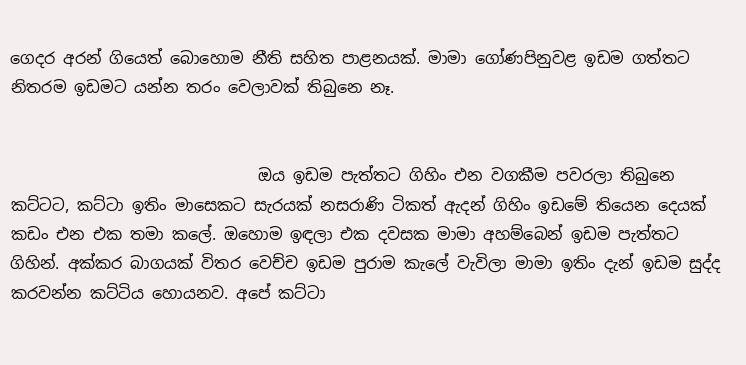ගෙදර අරන් ගියෙත් බොහොම නීති සහිත පාළනයක්. මාමා ගෝණපිනුවළ ඉඩම ගත්තට නිතරම ඉඩමට යන්න තරං වෙලාවක් තිබුනෙ නෑ.


                               ඔය ඉඩම පැත්තට ගිහිං එන වගකීම පවරලා තිබුනෙ කට්ටට, කට්ටා ඉතිං මාසෙකට සැරයක් නසරාණි ටිකත් ඇදන් ගිහිං ඉඩමේ තියෙන දෙයක් කඩං එන එක තමා කලේ. ඔහොම ඉඳලා එක දවසක මාමා අහම්බෙන් ඉඩම පැත්තට ගිහින්. අක්කර බාගයක් විතර වෙච්ච ඉඩම පුරාම කැලේ වැවිලා මාමා ඉතිං දැන් ඉඩම සුද්ද කරවන්න කට්ටිය හොයනව. අපේ කට්ටා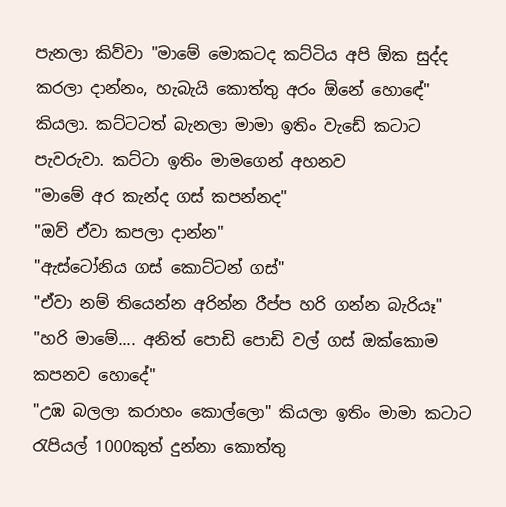පැනලා කිව්වා "මාමේ මොකටද කට්ටිය අපි ඕක සුද්ද කරලා දාන්නං, හැබැයි කොත්තු අරං ඕනේ හොඳේ" කියලා. කට්ටටත් බැනලා මාමා ඉතිං වැඩේ කටාට පැවරුවා. කට්ටා ඉතිං මාමගෙන් අහනව
"මාමේ අර කැන්ද ගස් කපන්නද"
"ඔව් ඒවා කපලා දාන්න"
"ඇස්ටෝනිය ගස් කොට්ටන් ගස්"
"ඒවා නම් තියෙන්න අරින්න රීප්ප හරි ගන්න බැරියෑ"
"හරි මාමේ.... අනිත් පොඩි පොඩි වල් ගස් ඔක්කොම කපනව හොදේ"
"උඹ බලලා කරාහං කොල්ලො" කියලා ඉතිං මාමා කටාට රැපියල් 1000කුත් දුන්නා කොත්තු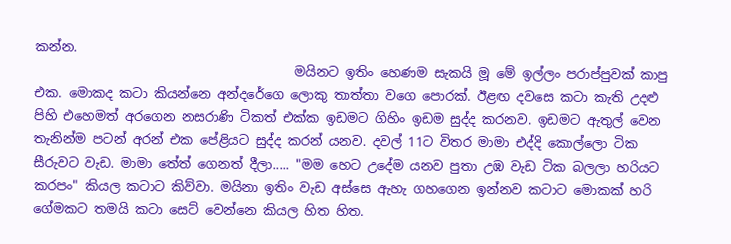කන්න.
                                        මයිනට ඉතිං හෙණම සැකයි මූ මේ ඉල්ලං පරාප්පුවක් කාපු එක. මොකද කටා කියන්නෙ අන්දරේගෙ ලොකු තාත්තා වගෙ පොරක්. ඊළඟ දවසෙ කටා කැති උදළු පිහි එහෙමත් අරගෙන නසරාණි ටිකත් එක්ක ඉඩමට ගිහිං ඉඩම සුද්ද කරනව. ඉඩමට ඇතුල් වෙන තැනින්ම පටන් අරන් එක පේළියට සුද්ද කරන් යනව. දවල් 11ට විතර මාමා එද්දි කොල්ලො ටික සීරුවට වැඩ. මාමා තේත් ගෙනත් දීලා..... "මම හෙට උදේම යනව පුතා උඹ වැඩ ටික බලලා හරියට කරපං" කියල කටාට කිව්වා. මයිනා ඉතිං වැඩ අස්සෙ ඇහැ ගහගෙන ඉන්නව කටාට මොකක් හරි ගේමකට තමයි කටා සෙට් වෙන්නෙ කියල හිත හිත.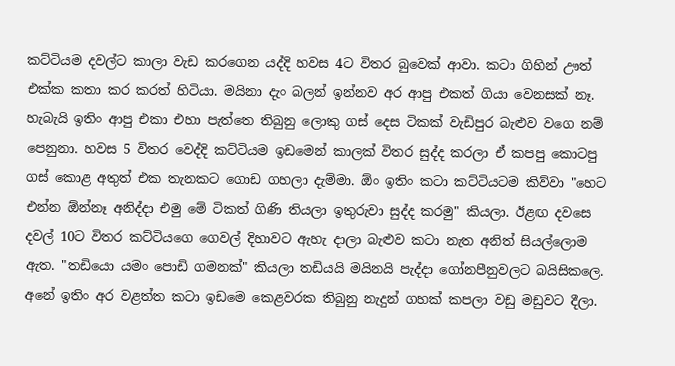කට්ටියම දවල්ට කාලා වැඩ කරගෙන යද්දි හවස 4ට විතර බුවෙක් ආවා. කටා ගිහින් ඌත් එක්ක කතා කර කරත් හිටියා. මයිනා දැං බලන් ඉන්නව අර ආපු එකත් ගියා වෙනසක් නෑ. හැබැයි ඉතිං ආපු එකා එහා පැත්තෙ තිබුනු ලොකු ගස් දෙස ටිකක් වැඩිපුර බැළුව වගෙ නම් පෙනුනා. හවස 5 විතර වෙද්දි කට්ටියම ඉඩමෙන් කාලක් විතර සුද්ද කරලා ඒ කපපු කොටපු ගස් කොළ අතුත් එක තැනකට ගොඩ ගහලා දැම්මා. ඕං ඉතිං කටා කට්ටියටම කිව්වා "හෙට එන්න ඕන්නෑ අනිද්දා එමු මේ ටිකත් ගිණි තියලා ඉතුරුවා සුද්ද කරමු" කියලා. ඊළඟ දවසෙ දවල් 10ට විතර කට්ටියගෙ ගෙවල් දිහාවට ඇහැ දාලා බැළුව කටා නැත අනිත් සියල්ලොම ඇත. "තඩියො යමං පොඩි ගමනක්" කියලා තඩියයි මයිනයි පැද්දා ගෝනපීනුවලට බයිසිකලෙ. අනේ ඉතිං අර වළත්ත කටා ඉඩමෙ කෙළවරක තිබුනු නැදුන් ගහක් කපලා වඩු මඩුවට දීලා.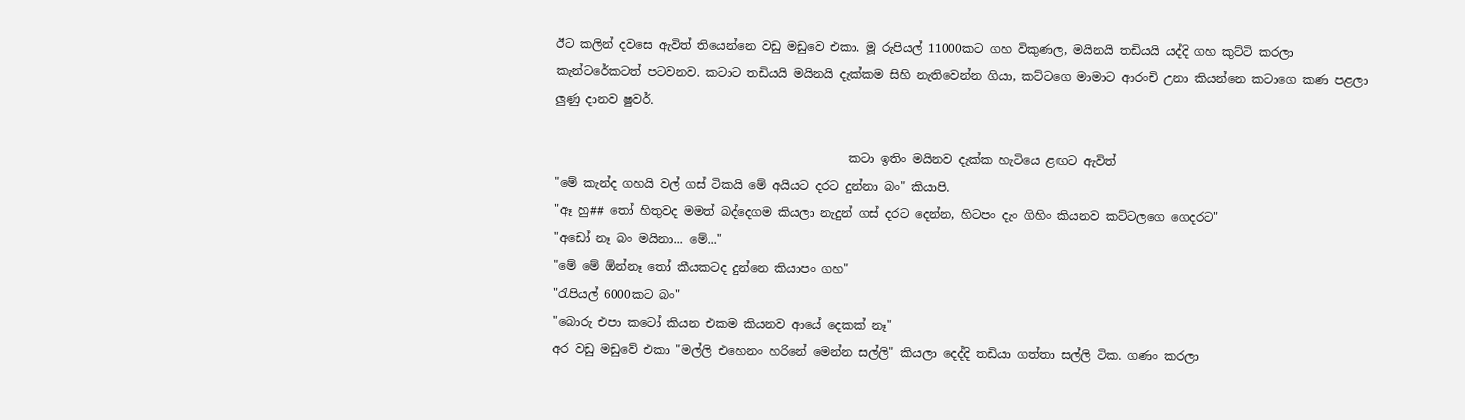ඊට කලින් දවසෙ ඇවිත් තියෙන්නෙ වඩු මඩුවෙ එකා. මූ රුපියල් 11000කට ගහ විකුණල, මයිනයි තඩියයි යද්දි ගහ කුට්ටි කරලා කැන්ටරේකටත් පටවනව. කටාට තඩියයි මයිනයි දැක්කම සිහි නැතිවෙන්න ගියා, කට්ටගෙ මාමාට ආරංචි උනා කියන්නෙ කටාගෙ කණ පළලා ලුණු දානව ෂුවර්.

                                                 කටා ඉතිං මයිනව දැක්ක හැටියෙ ළඟට ඇවිත්
"මේ කැන්ද ගහයි වල් ගස් ටිකයි මේ අයියට දරට දුන්නා බං" කියාපි.
"ඈ හු## තෝ හිතුවද මමත් බද්දෙගම කියලා නැදුන් ගස් දරට දෙන්න, හිටපං දැං ගිහිං කියනව කට්ටලගෙ ගෙදරට"
"අඩෝ නෑ බං මයිනා... මේ..."
"මේ මේ ඕන්නෑ තෝ කීයකටද දුන්නෙ කියාපං ගහ"
"රැපියල් 6000කට බං"
"බොරු එපා කටෝ කියන එකම කියනව ආයේ දෙකක් නෑ"
අර වඩු මඩුවේ එකා "මල්ලි එහෙනං හරිනේ මෙන්න සල්ලි" කියලා දෙද්දි තඩියා ගත්තා සල්ලි ටික. ගණං කරලා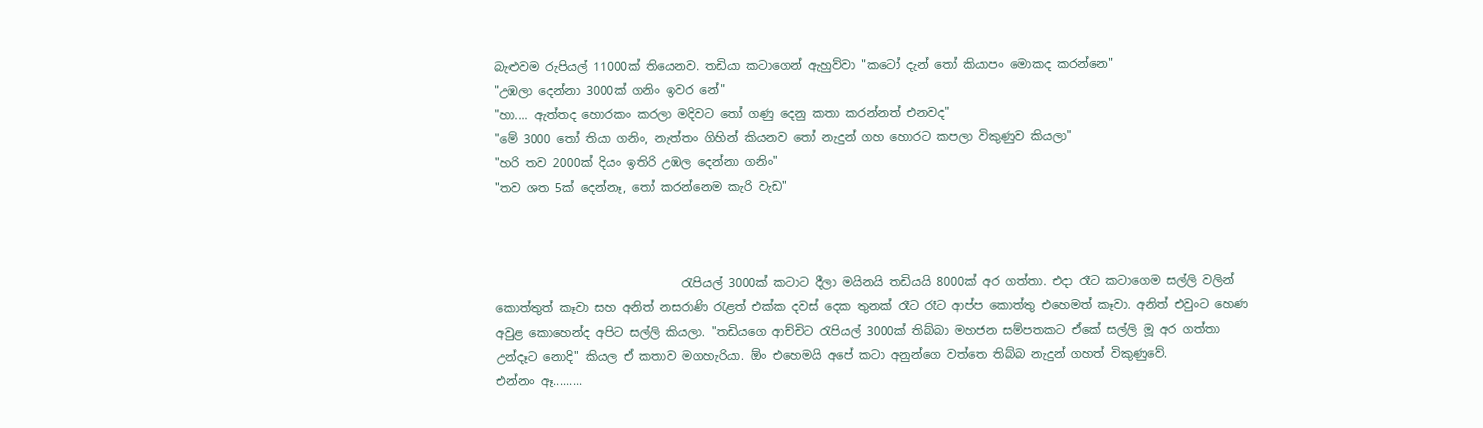බැළුවම රුපියල් 11000ක් තියෙනව. තඩියා කටාගෙන් ඇහුව්වා "කටෝ දැන් තෝ කියාපං මොකද කරන්නෙ"
"උඹලා දෙන්නා 3000ක් ගනිං ඉවර නේ"
"හා.... ඇත්තද හොරකං කරලා මදිවට තෝ ගණු දෙනු කතා කරන්නත් එනවද"
"මේ 3000 තෝ තියා ගනිං, නැත්තං ගිහින් කියනව තෝ නැදුන් ගහ හොරට කපලා විකුණුව කියලා"
"හරි තව 2000ක් දියං ඉතිරි උඹල දෙන්නා ගනිං"
"තව ශත 5ක් දෙන්නෑ, තෝ කරන්නෙම කැරි වැඩ"



                               රැපියල් 3000ක් කටාට දීලා මයිනයි තඩියයි 8000ක් අර ගත්තා. එදා රෑට කටාගෙම සල්ලි වලින් කොත්තුත් කෑවා සහ අනිත් නසරාණි රැළත් එක්ක දවස් දෙක තුනක් රෑට රෑට ආප්ප කොත්තු එහෙමත් කෑවා. අනිත් එවුංට හෙණ අවුළ කොහෙන්ද අපිට සල්ලි කියලා. "තඩියගෙ ආච්චිට රැපියල් 3000ක් තිබ්බා මහජන සම්පතකට ඒකේ සල්ලි මූ අර ගත්තා උන්දෑට නොදි" කියල ඒ කතාව මගහැරියා. ඕං එහෙමයි අපේ කටා අනුන්ගෙ වත්තෙ තිබ්බ නැදුන් ගහත් විකුණුවේ.
එන්නං ඈ.........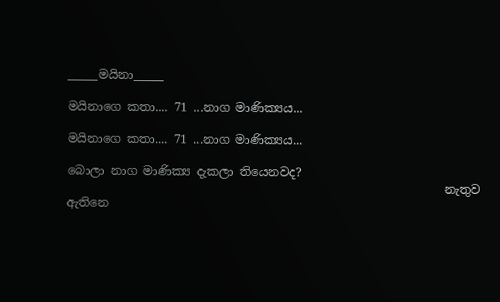_____මයිනා_____

මයිනාගෙ කතා.... 71 ...නාග මාණික්‍යය...

මයිනාගෙ කතා.... 71 ...නාග මාණික්‍යය...

බොලා නාග මාණික්‍ය දැකලා තියෙනවද?
                                                               නැතුව ඇතිනෙ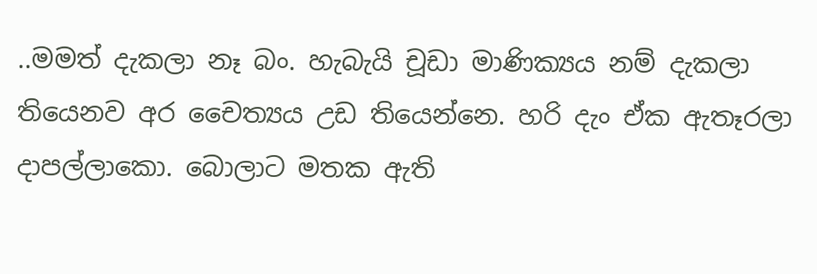..මමත් දැකලා නෑ බං. හැබැයි චූඩා මාණික්‍යය නම් දැකලා තියෙනව අර චෛත්‍යය උඩ තියෙන්නෙ. හරි දැං ඒක ඇතෑරලා දාපල්ලාකො. බොලාට මතක ඇති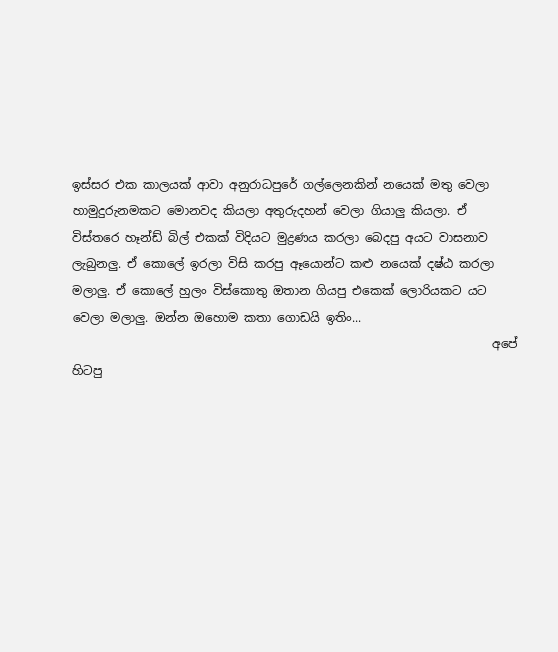ඉස්සර එක කාලයක් ආවා අනුරාධපුරේ ගල්ලෙනකින් නයෙක් මතු වෙලා හාමුදුරුනමකට මොනවද කියලා අතුරුදහන් වෙලා ගියාලු කියලා. ඒ විස්තරෙ හෑන්ඩ් බිල් එකක් විදියට මුද්‍රණය කරලා බෙදපු අයට වාසනාව ලැබුනලු. ඒ කොලේ ඉරලා විසි කරපු ඈයොන්ට කළු නයෙක් දෂ්ඨ කරලා මලාලු. ඒ කොලේ හුලං විස්කොතු ඔතාන ගියපු එකෙක් ලොරියකට යට වෙලා මලාලු. ඔන්න ඔහොම කතා ගොඩයි ඉතිං...
                                                                      අපේ හිටපු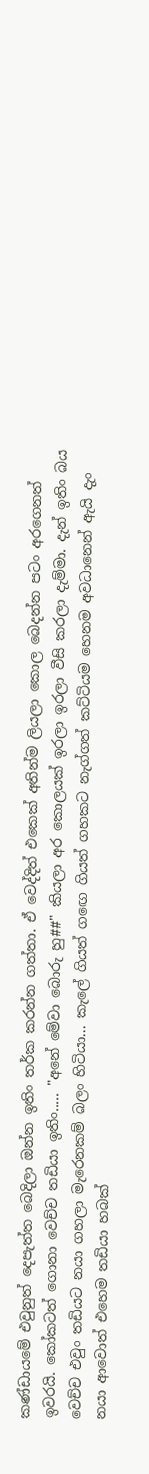කණ්ඩායමේ එවුනුත් දෙපැත්ත බෙදිලා ඔන්න ඉතිං තර්ක කරන්න ගත්තා. ඒ වෙද්දිත් එකෙක් අතින්ම ලියලා කොල බෙදන්න පටං අරගෙනත් ඉවරයි. කෝකටත් ගොනා වෙච්ච තඩියා ඉතිං..... "අනේ මේවා බොරු හු##" කියලා අර කොලයක් ඉරලා ඉරලා වීසි කරලා දැම්මා. දැන් ඉතිං බය වෙච්ච එවුං තඩියට නයා ගහලා මැරෙනකම් බලං හිටියා... කැලේ ගියත් ගඟෙ ගියත් ගහකට නැග්ගත් කට්ටියම හෙනම අවධානෙන් ඇයි දැං නයා ආවොත් එහෙම තඩියා හබක්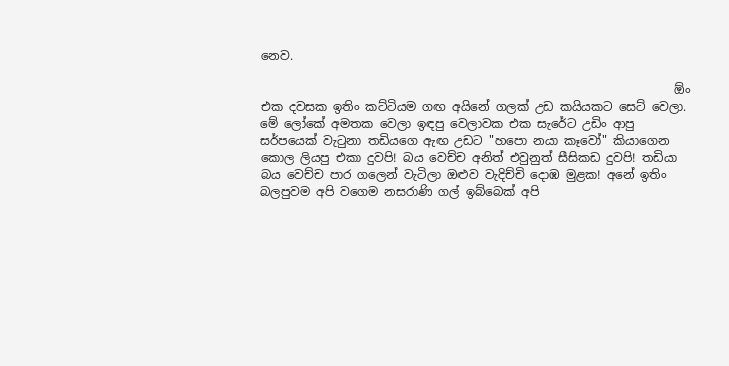නෙව.

                                                                     ඕං එක දවසක ඉතිං කට්ටියම ගඟ අයිනේ ගලක් උඩ කයියකට සෙට් වෙලා. මේ ලෝකේ අමතක වෙලා ඉඳපු වෙලාවක එක සැරේට උඩිං ආපු සර්පයෙක් වැටුනා තඩියගෙ ඇඟ උඩට "හපො නයා කෑවෝ" කියාගෙන කොල ලියපු එකා දුවපි! බය වෙච්ච අනිත් එවුනුත් සීසිකඩ දුවපි! තඩියා බය වෙච්ච පාර ගලෙන් වැටිලා ඔළුව වැදිච්චි දොඹ මුළක! අනේ ඉතිං බලපුවම අපි වගෙම නසරාණි ගල් ඉබ්බෙක් අපි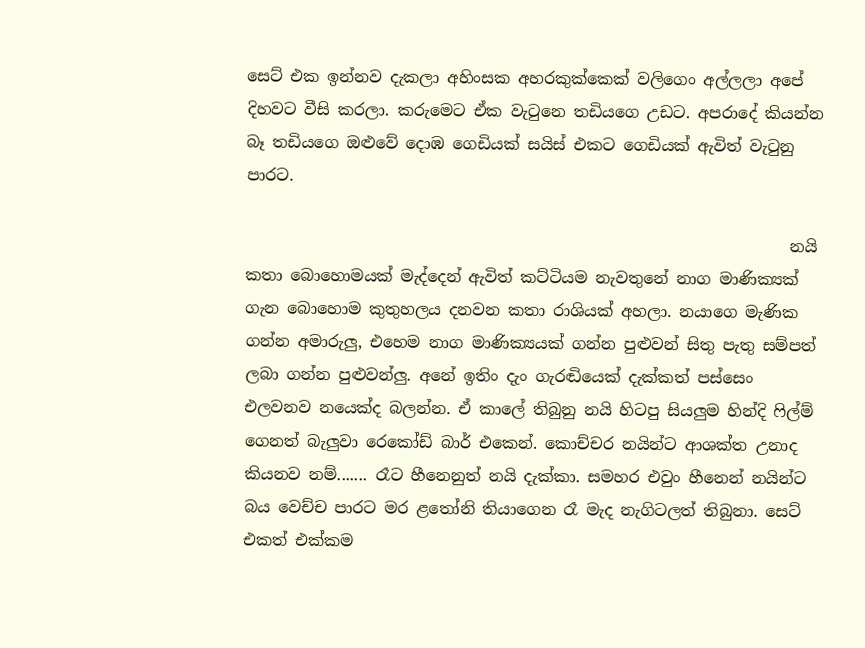සෙට් එක ඉන්නව දැකලා අහිංසක අහරකුක්කෙක් වලිගෙං අල්ලලා අපේ දිහවට වීසි කරලා. කරුමෙට ඒක වැටුනෙ තඩියගෙ උඩට. අපරාදේ කියන්න බෑ තඩියගෙ ඔළුවේ දොඹ ගෙඩියක් සයිස් එකට ගෙඩියක් ඇවිත් වැටුනු පාරට.

                                                                    නයි කතා බොහොමයක් මැද්දෙන් ඇවිත් කට්ටියම නැවතුනේ නාග මාණික්‍යක් ගැන බොහොම කුතුහලය දනවන කතා රාශියක් අහලා. නයාගෙ මැණික ගන්න අමාරුලු, එහෙම නාග මාණික්‍යයක් ගන්න පුළුවන් සිතු පැතු සම්පත් ලබා ගන්න පුළුවන්ලු. අනේ ඉතිං දැං ගැරඬියෙක් දැක්කත් පස්සෙං එලවනව නයෙක්ද බලන්න. ඒ කාලේ තිබුනු නයි හිටපු සියලුම හින්දි ෆිල්ම් ගෙනත් බැලුවා රෙකෝඩ් බාර් එකෙන්. කොච්චර නයින්ට ආශක්ත උනාද කියනව නම්....... රෑට හීනෙනුත් නයි දැක්කා. සමහර එවුං හීනෙන් නයින්ට බය වෙච්ච පාරට මර ළතෝනි තියාගෙන රෑ මැද නැගිටලත් තිබුනා. සෙට් එකත් එක්කම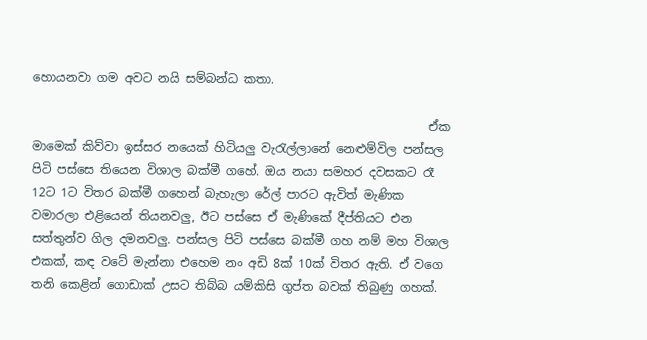හොයනවා ගම අවට නයි සම්බන්ධ කතා.

                                                                  ඒක මාමෙක් කිව්වා ඉස්සර නයෙක් හිටියලු වැරැල්ලානේ නෙළුම්විල පන්සල පිටි පස්සෙ තියෙන විශාල බක්මී ගහේ. ඔය නයා සමහර දවසකට රෑ 12ට 1ට විතර බක්මී ගහෙන් බැහැලා රේල් පාරට ඇවිත් මැණික වමාරලා එළියෙන් තියනවලු, ඊට පස්සෙ ඒ මැණිකේ දීප්තියට එන සත්තුන්ව ගිල දමනවලු. පන්සල පිටි පස්සෙ බක්මී ගහ නම් මහ විශාල එකක්, කඳ වටේ මැන්නා එහෙම නං අඩි 8ක් 10ක් විතර ඇති. ඒ වගෙ තනි කෙළින් ගොඩාක් උසට තිබ්බ යම්කිසි ගුප්ත බවක් තිබුණු ගහක්.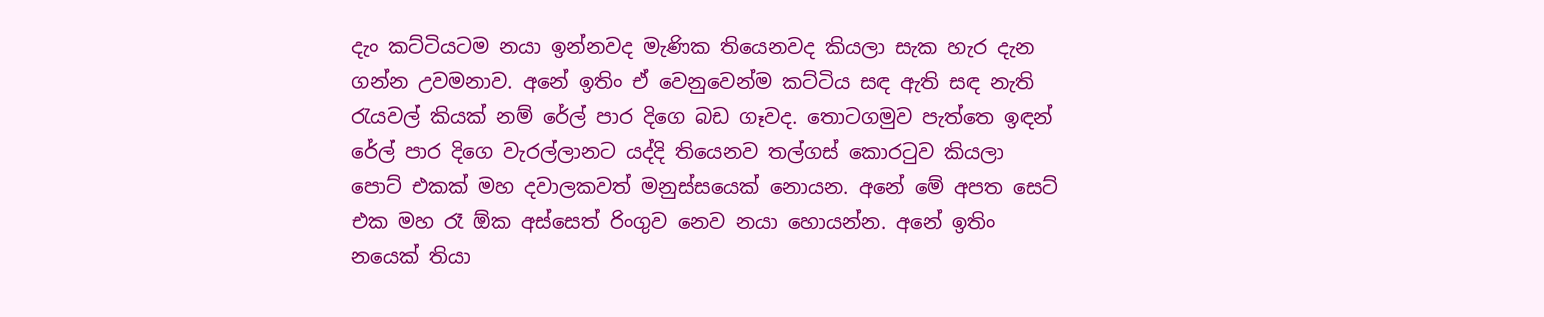දැං කට්ටියටම නයා ඉන්නවද මැණික තියෙනවද කියලා සැක හැර දැන ගන්න උවමනාව. අනේ ඉතිං ඒ වෙනුවෙන්ම කට්ටිය සඳ ඇති සඳ නැති රැයවල් කියක් නම් රේල් පාර දිගෙ බඩ ගෑවද. තොටගමුව පැත්තෙ ඉඳන් රේල් පාර දිගෙ වැරල්ලානට යද්දි තියෙනව තල්ගස් කොරටුව කියලා පොට් එකක් මහ දවාලකවත් මනුස්සයෙක් නොයන. අනේ මේ අපත සෙට් එක මහ රෑ ඕක අස්සෙත් රිංගුව නෙව නයා හොයන්න. අනේ ඉතිං නයෙක් තියා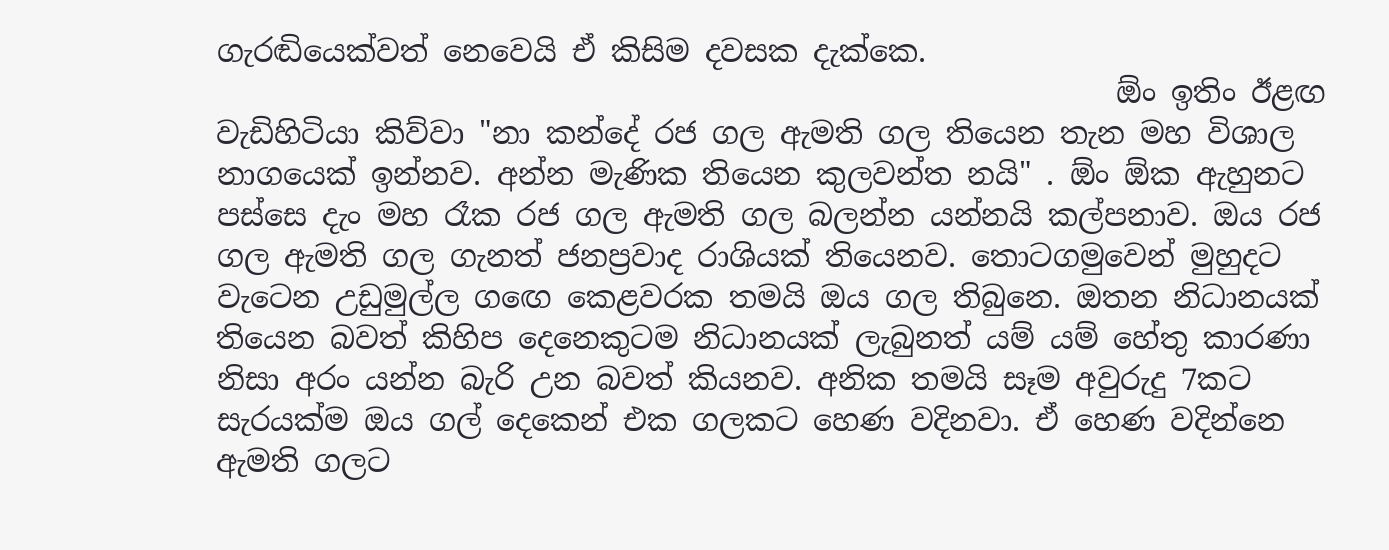ගැරඬියෙක්වත් නෙවෙයි ඒ කිසිම දවසක දැක්කෙ.
                                                            ඕං ඉතිං ඊළඟ වැඩිහිටියා කිව්වා "නා කන්දේ රජ ගල ඇමති ගල තියෙන තැන මහ විශාල නාගයෙක් ඉන්නව. අන්න මැණික තියෙන කුලවන්ත නයි" . ඕං ඕක ඇහුනට පස්සෙ දැං මහ රෑක රජ ගල ඇමති ගල බලන්න යන්නයි කල්පනාව. ඔය රජ ගල ඇමති ගල ගැනත් ජනප්‍රවාද රාශියක් තියෙනව. තොටගමුවෙන් මුහුදට වැටෙන උඩුමුල්ල ගඟෙ කෙළවරක තමයි ඔය ගල තිබුනෙ. ඔතන නිධානයක් තියෙන බවත් කිහිප දෙනෙකුටම නිධානයක් ලැබුනත් යම් යම් හේතු කාරණා නිසා අරං යන්න බැරි උන බවත් කියනව. අනික තමයි සෑම අවුරුදු 7කට සැරයක්ම ඔය ගල් දෙකෙන් එක ගලකට හෙණ වදිනවා. ඒ හෙණ වදින්නෙ ඇමති ගලට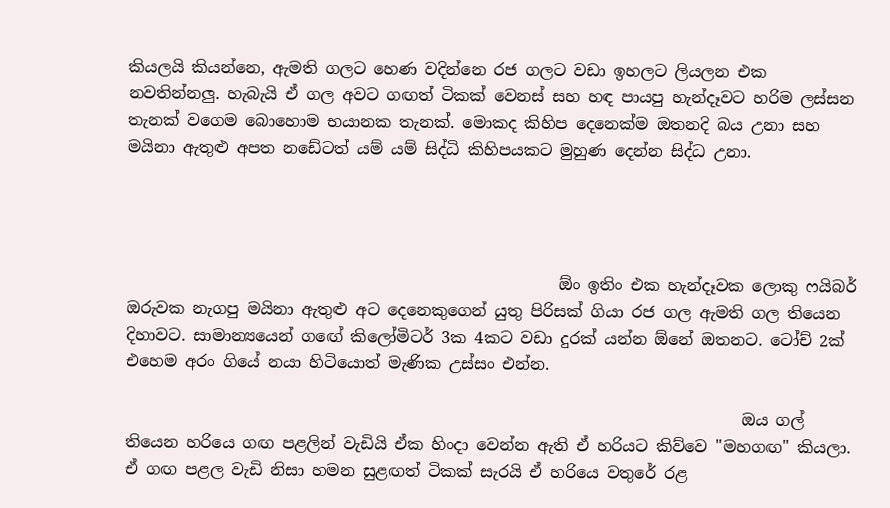කියලයි කියන්නෙ, ඇමති ගලට හෙණ වදින්නෙ රජ ගලට වඩා ඉහලට ලියලන එක නවතින්නලු. හැබැයි ඒ ගල අවට ගඟත් ටිකක් වෙනස් සහ හඳ පායපු හැන්දෑවට හරිම ලස්සන තැනක් වගෙම බොහොම භයානක තැනක්. මොකද කිහිප දෙනෙක්ම ඔතනදි බය උනා සහ මයිනා ඇතුළු අපත නඩේටත් යම් යම් සිද්ධි කිහිපයකට මුහුණ දෙන්න සිද්ධ උනා.




                                                      ඕං ඉතිං එක හැන්දෑවක ලොකු ෆයිබර් ඔරුවක නැගපු මයිනා ඇතුළු අට දෙනෙකුගෙන් යුතු පිරිසක් ගියා රජ ගල ඇමති ගල තියෙන දිහාවට. සාමාන්‍යයෙන් ගඟේ කිලෝමිටර් 3ක 4කට වඩා දුරක් යන්න ඕනේ ඔතනට. ටෝච් 2ක් එහෙම අරං ගියේ නයා හිටියොත් මැණික උස්සං එන්න.

                                                                             ඔය ගල් තියෙන හරියෙ ගඟ පළලින් වැඩියි ඒක හිංදා වෙන්න ඇති ඒ හරියට කිව්වෙ "මහගඟ" කියලා. ඒ ගඟ පළල වැඩි නිසා හමන සුළඟත් ටිකක් සැරයි ඒ හරියෙ වතුරේ රළ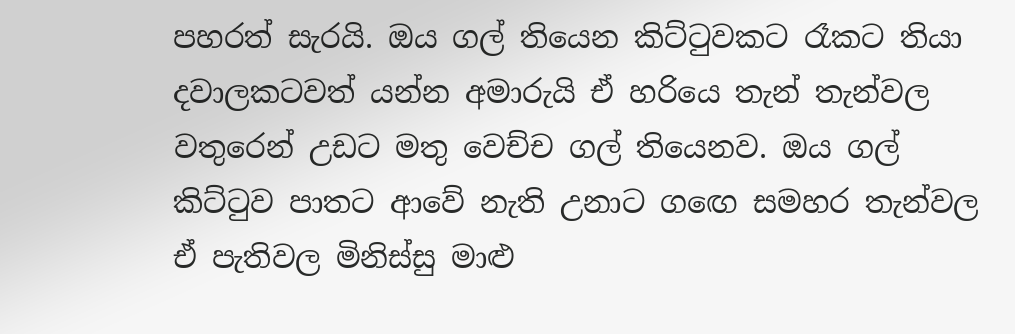පහරත් සැරයි. ඔය ගල් තියෙන කිට්ටුවකට රෑකට තියා දවාලකටවත් යන්න අමාරුයි ඒ හරියෙ තැන් තැන්වල වතුරෙන් උඩට මතු වෙච්ච ගල් තියෙනව. ඔය ගල් කිට්ටුව පාතට ආවේ නැති උනාට ගඟෙ සමහර තැන්වල ඒ පැතිවල මිනිස්සු මාළු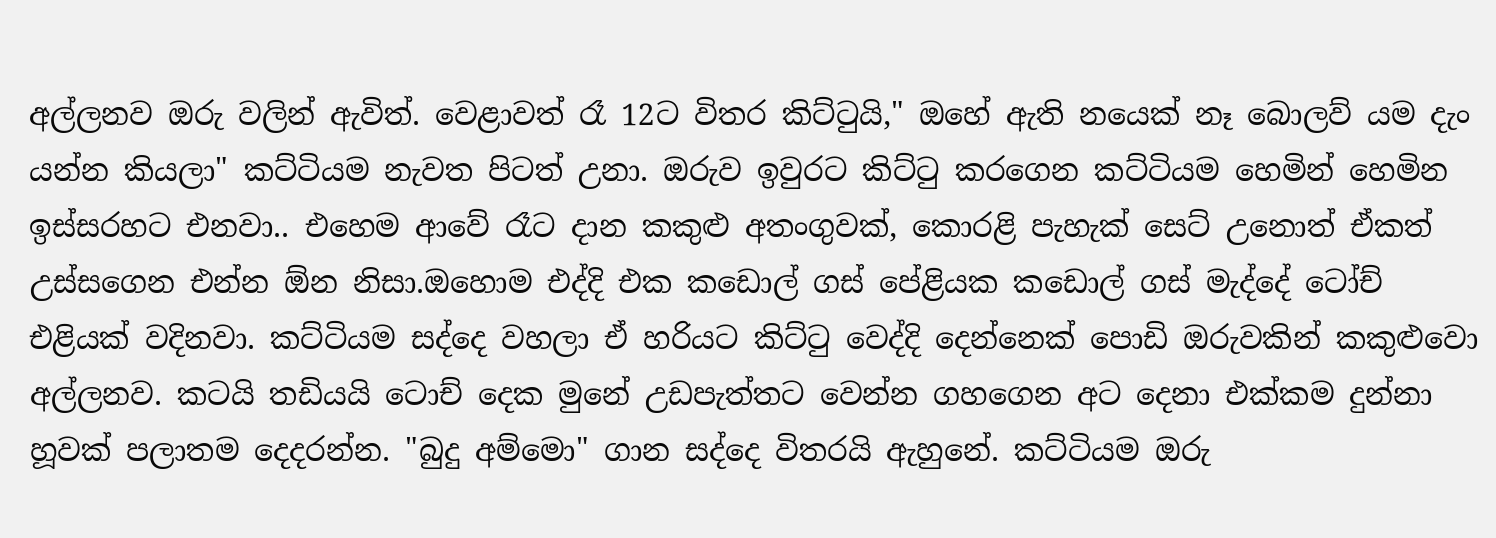අල්ලනව ඔරු වලින් ඇවිත්. වෙළාවත් රෑ 12ට විතර කිට්ටුයි," ඔහේ ඇති නයෙක් නෑ බොලව් යම දැං යන්න කියලා" කට්ටියම නැවත පිටත් උනා. ඔරුව ඉවුරට කිට්ටු කරගෙන කට්ටියම හෙමින් හෙමින ඉස්සරහට එනවා.. එහෙම ආවේ රෑට දාන කකුළු අතංගුවක්, කොරළි පැහැක් සෙට් උනොත් ඒකත් උස්සගෙන එන්න ඕන නිසා.ඔහොම එද්දි එක කඩොල් ගස් පේළියක කඩොල් ගස් මැද්දේ ටෝච් එළියක් වදිනවා. කට්ටියම සද්දෙ වහලා ඒ හරියට කිට්ටු වෙද්දි දෙන්නෙක් පොඩි ඔරුවකින් කකුළුවො අල්ලනව. කටයි තඩියයි ටොච් දෙක මුනේ උඩපැත්තට වෙන්න ගහගෙන අට දෙනා එක්කම දුන්නා හූවක් පලාතම දෙදරන්න. "බුදු අම්මො" ගාන සද්දෙ විතරයි ඇහුනේ. කට්ටියම ඔරු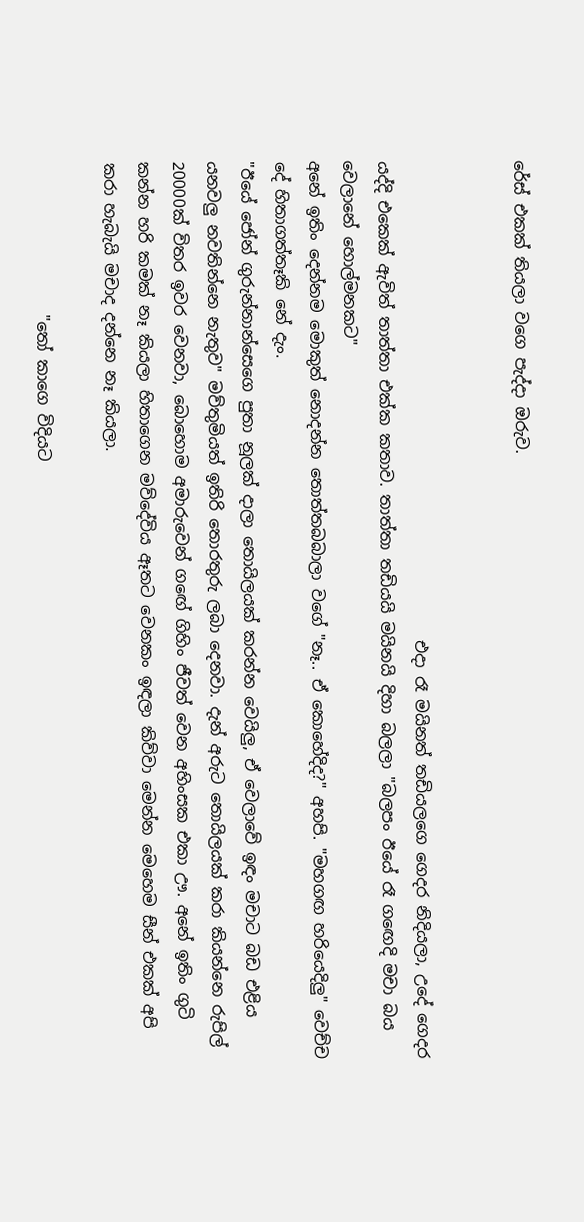රේස් එකක් තියලා වගෙ පැද්දා ඔරුව.


                                                            එදා රෑ මයිනත් තඩියලගෙ ගෙදර නිදියලා, උදේ ගෙදර යද්දි එකෙක් ඇවිත් තාත්තා එක්ක කතාව. තාත්තා තඩියයි මයිනයි දිහා බලලා "බලපං ඊයේ රෑ ගඟෙදි මචා බය වෙලානේ හොල්මනකට"
අනේ ඉතිං දෙන්නම මොකුත් නොදන්න තොත්තබබාලා වගේ "නෑ.. ඒ කොහේදිද?" අහපි. "මහගඟ හරියෙදිලු" වෙච්ච දේ හිතාගත්තෑකි නේ දැං.
"ඊයේ ජෝන් ගුරුන්නාන්සෙගෙ පුතා නූලක් දාලා තොයිලයක් කරන්න වෙයිලු, ඒ වෙලාවේ ඉඳං මචාට බඩ එළිය යනවලු නවතින්නෙ නැතුව" මව්තුමියත් ඉතිරි තොරතුරු ලබා දෙනවා. දැන් අරුට තොයිලයක් කරා කියන්නෙ රුපිල් 20000ක් විතර ඉවර වෙනවා, බොහොම අමාරුවෙන් ගඟේ ගිහිං ජීවත් වෙන අහිංසක එකා ඌ. අනේ ඉතිං ගුටි කන්න හරි කමක් නෑ කියලා හිතාගෙන මව්දේවිය ඈතට වෙනකං ඉඳලා කිව්වා මෙන්න මෙහෙම සීන් එකක් අපි කරා හැබැයි මචාද දන්නෙ නෑ කියලා.

                   "තෝ කාගෙ විදියට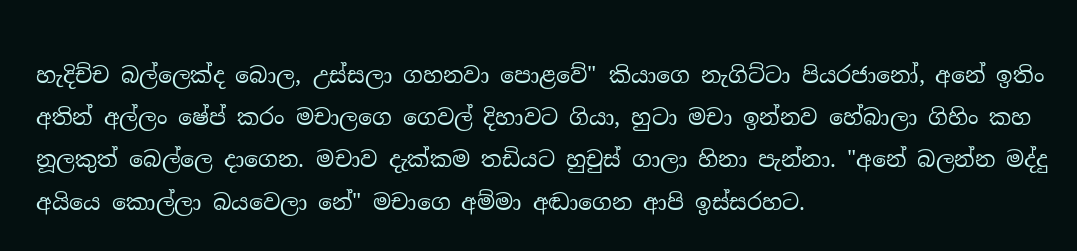හැදිච්ච බල්ලෙක්ද බොල, උස්සලා ගහනවා පොළවේ" කියාගෙ නැගිට්ටා පියරජානෝ, අනේ ඉතිං අතින් අල්ලං ෂේප් කරං මචාලගෙ ගෙවල් දිහාවට ගියා, හුටා මචා ඉන්නව හේබාලා ගිහිං කහ නූලකුත් බෙල්ලෙ දාගෙන. මචාව දැක්කම තඩියට හුචුස් ගාලා හිනා පැන්නා. "අනේ බලන්න මද්දු අයියෙ කොල්ලා බයවෙලා නේ" මචාගෙ අම්මා අඬාගෙන ආපි ඉස්සරහට.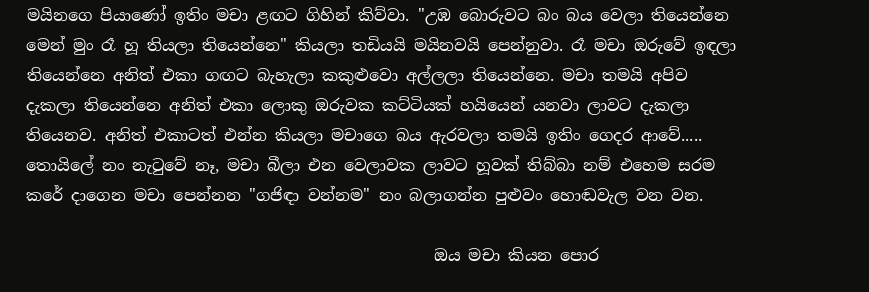මයිනගෙ පියාණෝ ඉතිං මචා ළඟට ගිහින් කිව්වා. "උඹ බොරුවට බං බය වෙලා තියෙන්නෙ මෙන් මුං රෑ හූ තියලා තියෙන්නෙ" කියලා තඩියයි මයිනවයි පෙන්නුවා. රෑ මචා ඔරුවේ ඉඳලා තියෙන්නෙ අනිත් එකා ගඟට බැහැලා කකුළුවො අල්ලලා තියෙන්නෙ. මචා තමයි අපිව දැකලා තියෙන්නෙ අනිත් එකා ලොකු ඔරුවක කට්ටියක් හයියෙන් යනවා ලාවට දැකලා තියෙනව. අනිත් එකාටත් එන්න කියලා මචාගෙ බය ඇරවලා තමයි ඉතිං ගෙදර ආවේ..... තොයිලේ නං නැටුවේ නෑ, මචා බීලා එන වෙලාවක ලාවට හූවක් තිබ්බා නම් එහෙම සරම කරේ දාගෙන මචා පෙන්නන "ගජිඳා වන්නම" නං බලාගන්න පුළුවං හොඬවැල වන වන.

                                                   ඔය මචා කියන පොර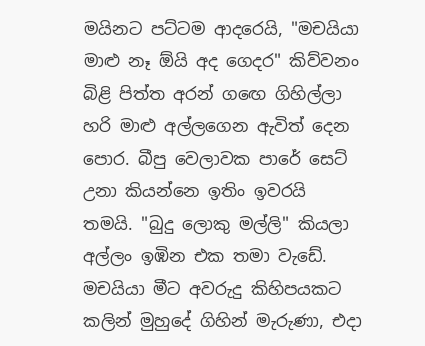මයිනට පට්ටම ආදරෙයි, "මචයියා මාළු නෑ ඕයි අද ගෙදර" කිව්වනං බිළි පිත්ත අරන් ගඟෙ ගිහිල්ලා හරි මාළු අල්ලගෙන ඇවිත් දෙන පොර. බීපු වෙලාවක පාරේ සෙට් උනා කියන්නෙ ඉතිං ඉවරයි තමයි. "බුදු ලොකු මල්ලි" කියලා අල්ලං ඉඹින එක තමා වැඩේ. මචයියා මීට අවරුදු කිහිපයකට කලින් මුහුදේ ගිහින් මැරුණා, එදා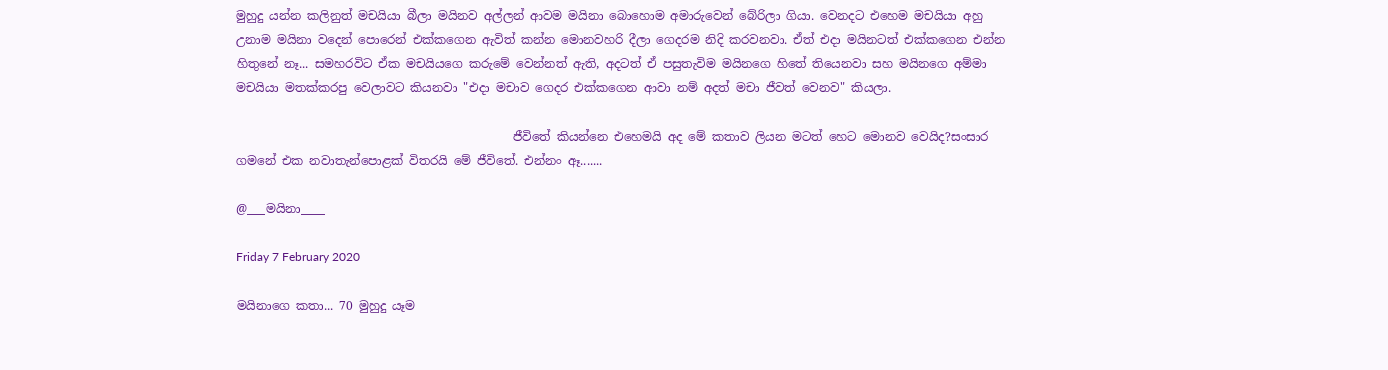මුහුදු යන්න කලිනුත් මචයියා බීලා මයිනව අල්ලන් ආවම මයිනා බොහොම අමාරුවෙන් බේරිලා ගියා. වෙනදට එහෙම මචයියා අහු උනාම මයිනා වදෙන් පොරෙන් එක්කගෙන ඇවිත් කන්න මොනවහරි දීලා ගෙදරම නිදි කරවනවා. ඒත් එදා මයිනටත් එක්කගෙන එන්න හිතුනේ නෑ... සමහරවිට ඒක මචයියගෙ කරුමේ වෙන්නත් ඇති, අදටත් ඒ පසුතැවිම මයිනගෙ හිතේ තියෙනවා සහ මයිනගෙ අම්මා මචයියා මතක්කරපු වෙලාවට කියනවා "එදා මචාව ගෙදර එක්කගෙන ආවා නම් අදත් මචා ජීවත් වෙනව" කියලා.

                                              ජීවිතේ කියන්නෙ එහෙමයි අද මේ කතාව ලියන මටත් හෙට මොනව වෙයිද?සංසාර ගමනේ එක නවාතැන්පොළක් විතරයි මේ ජීවිතේ. එන්නං ඈ.......

@___මයිනා____

Friday 7 February 2020

මයිනාගෙ කතා... 70 මුහුදු යෑම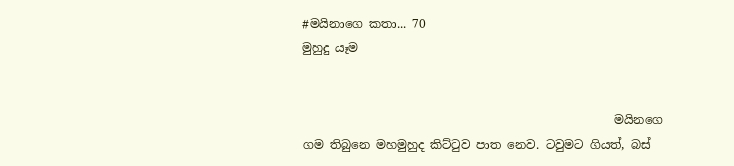#මයිනාගෙ කතා... 70
මුහුදු යෑම


                                                    මයිනගෙ ගම තිබුනෙ මහමුහුද කිට්ටුව පාත නෙව. ටවුමට ගියත්, බස්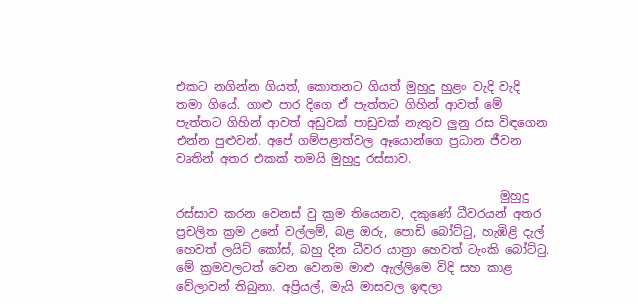එකට නගින්න ගියත්, කොතනට ගියත් මුහුදු හුළං වැදි වැදි තමා ගියේ. ගාළු පාර දිගෙ ඒ පැත්තට ගිහින් ආවත් මේ පැත්තට ගිහින් ආවත් අඩුවක් පාඩුවක් නැතුව ලුනු රස විඳගෙන එන්න පුළුවන්. අපේ ගම්පළාත්වල ඈයොන්ගෙ ප්‍රධාන ජීවන වෘතින් අතර එකක් තමයි මුහුදු රස්සාව.

                                                      මුහුදු රස්සාව කරන වෙනස් වු ක්‍රම තියෙනව, දකුණේ ධීවරයන් අතර ප්‍රචලිත ක්‍රම උනේ වල්ලම්, බළ ඔරු, පොඩි බෝට්ටු, හැඹිළි දැල් හෙවත් ලයිට් කෝස්, බහු දින ධීවර යාත්‍රා හෙවත් ටැංකි බෝට්ටු. මේ ක්‍රමවලටත් වෙන වෙනම මාළු ඇල්ලිමෙ විදි සහ කාළ වේලාවන් තිබුනා. අප්‍රියල්, මැයි මාසවල ඉඳලා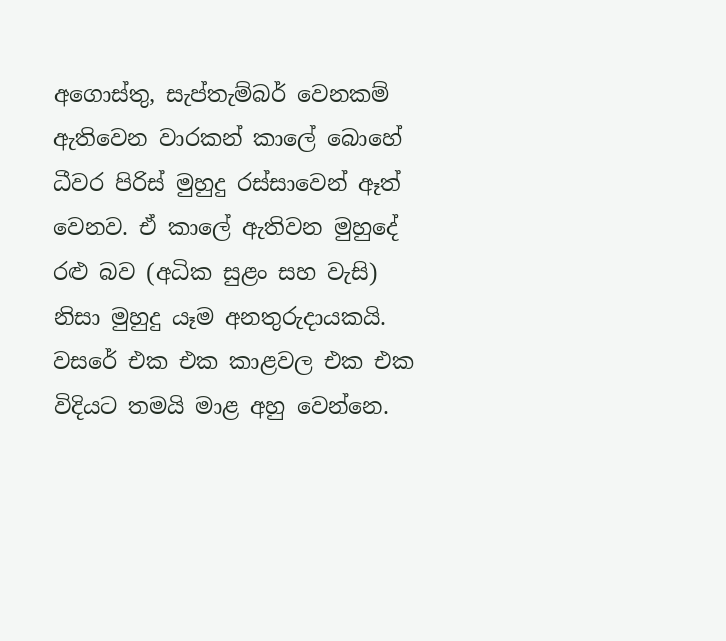අගොස්තු, සැප්තැම්බර් වෙනකම් ඇතිවෙන වාරකන් කාලේ බොහේ ධීවර පිරිස් මුහුදු රස්සාවෙන් ඈත් වෙනව. ඒ කාලේ ඇතිවන මුහුදේ රළු බව (අධික සුළං සහ වැසි) නිසා මුහුදු යෑම අනතුරුදායකයි. වසරේ එක එක කාළවල එක එක විදියට තමයි මාළ අහු වෙන්නෙ.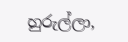හුරුල්ලා,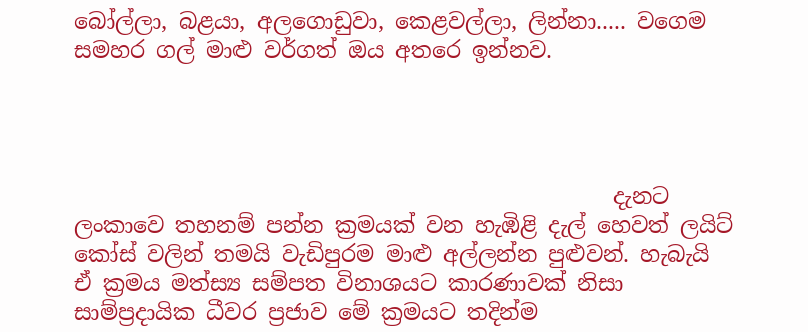බෝල්ලා, බළයා, අලගොඩුවා, කෙළවල්ලා, ලින්නා..... වගෙම සමහර ගල් මාළු වර්ගත් ඔය අතරෙ ඉන්නව.




                                                 දැනට ලංකාවෙ තහනම් පන්න ක්‍රමයක් වන හැඹිළි දැල් හෙවත් ලයිට් කෝස් වලින් තමයි වැඩිපුරම මාළු අල්ලන්න පුළුවන්. හැබැයි ඒ ක්‍රමය මත්ස්‍ය සම්පත විනාශයට කාරණාවක් නිසා සාම්ප්‍රදායික ධීවර ප්‍රජාව මේ ක්‍රමයට තදින්ම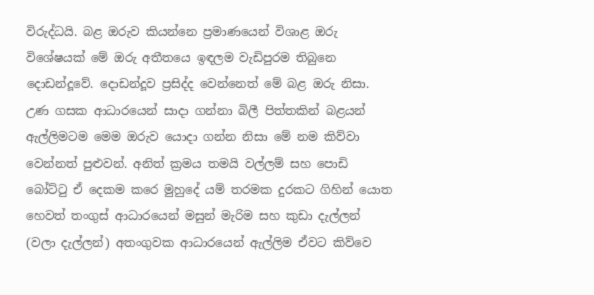විරුද්ධයි. බළ ඔරුව කියන්නෙ ප්‍රමාණයෙන් විශාළ ඔරු විශේෂයක් මේ ඔරු අතීතයෙ ඉඳලම වැඩිපුරම තිබුනෙ දොඩන්දූවේ. දොඩන්දූව ප්‍රසිද්ද වෙන්නෙත් මේ බළ ඔරු නිසා.  උණ ගසක ආධාරයෙන් සාදා ගන්නා බිලී පිත්තකින් බළයන් ඇල්ලිමටම මෙම ඔරුව යොදා ගන්න නිසා මේ නම කිව්වා වෙන්නත් පුළුවන්. අනිත් ක්‍රමය තමයි වල්ලම් සහ පොඩි බෝට්ටු ඒ දෙකම කරෙ මුහුදේ යම් තරමක දුරකට ගිහින් යොත හෙවත් තංගුස් ආධාරයෙන් මසුන් මැරිම සහ කුඩා දැල්ලන් (වලා දැල්ලන්) අතංගුවක ආධාරයෙන් ඇල්ලිම ඒවට කිව්වෙ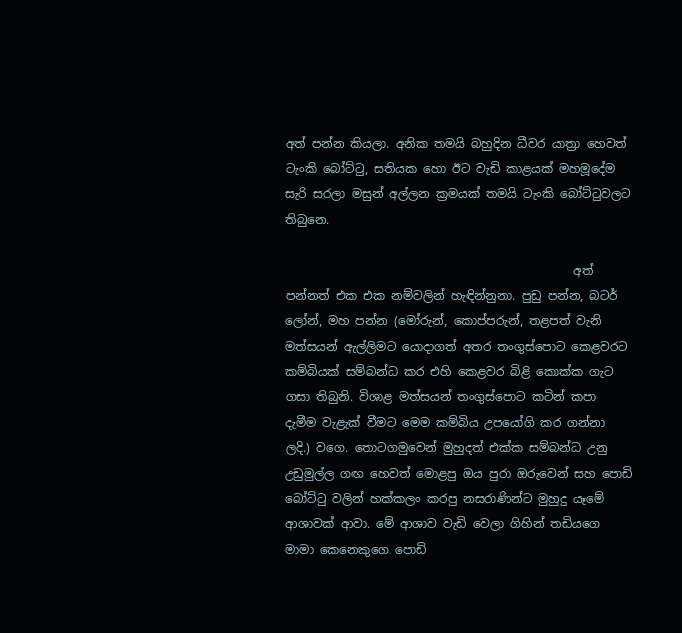අත් පන්න කියලා. අනික තමයි බහුදින ධීවර යාත්‍රා හෙවත් ටැංකි බෝට්ටු, සතියක හො ඊට වැඩි කාළයක් මහමූදේම සැරි සරලා මසුන් අල්ලන ක්‍රමයක් තමයි ටැංකි බෝට්ටුවලට තිබුනෙ.

                                                අත් පන්නත් එක එක නම්වලින් හැඳින්නුනා. පුඩු පන්න, බටර් ලෝන්, මහ පන්න (මෝරුන්, කොප්පරුන්, තළපත් වැනි මත්සයන් ඇල්ලිමට යොදාගත් අතර තංගුස්පොට කෙළවරට කම්බියක් සම්බන්ධ කර එහි කෙළවර බිළි කොක්ක ගැට ගසා තිබුනි. විශාළ මත්සයන් තංගුස්පොට කටින් කපා දැමීම වැළැක් වීමට මෙම කම්බිය උපයෝගි කර ගන්නා ලදි.) වගෙ. තොටගමුවෙන් මුහුදත් එක්ක සම්බන්ධ උනු උඩුමුල්ල ගඟ හෙවත් මොළපු ඔය පුරා ඔරුවෙන් සහ පොඩි බෝට්ටු වලින් හක්කලං කරපු නසරාණින්ට මුහුදු යෑමේ ආශාවක් ආවා. මේ ආශාව වැඩි වෙලා ගිහින් තඩියගෙ මාමා කෙනෙකුගෙ පොඩි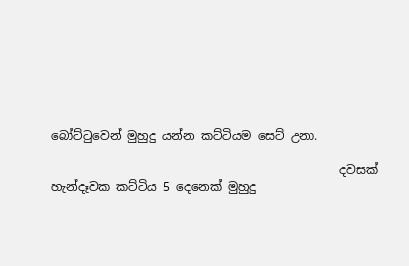බෝට්ටුවෙන් මුහුදු යන්න කට්ටියම සෙට් උනා.

                                                දවසක් හැන්දෑවක කට්ටිය 5 දෙනෙක් මුහුදු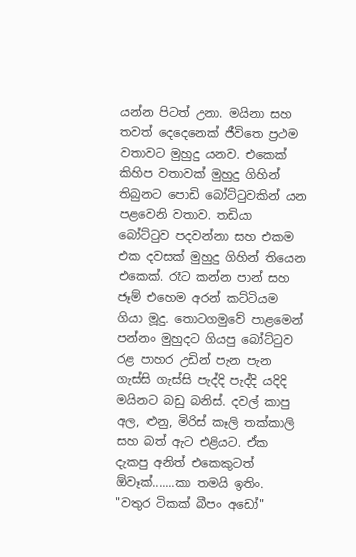යන්න පිටත් උනා. මයිනා සහ තවත් දෙදෙනෙක් ජීවිතෙ ප්‍රථම වතාවට මුහුදු යනව. එකෙක් කිහිප වතාවක් මුහුදු ගිහින් තිබුනට පොඩි බෝට්ටුවකින් යන පළවෙනි වතාව. තඩියා බෝට්ටුව පදවන්නා සහ එකම එක දවසක් මුහුදු ගිහින් තියෙන එකෙක්. රෑට කන්න පාන් සහ ජෑම් එහෙම අරන් කට්ටියම ගියා මූදු. තොටගමුවේ පාළමෙන් පන්නං මුහුදට ගියපු බෝට්ටුව රළ පාහර උඩින් පැන පැන ගැස්සි ගැස්සි පැද්දි පැද්දි යදිදි මයිනට බඩු බනිස්. දවල් කාපු අල, ළුනු, මිරිස් කෑලි තක්කාලි සහ බත් ඇට එළියට. ඒක දැකපු අනිත් එකෙකුටත් ඕවෑක්.......කා තමයි ඉතිං.
"වතුර ටිකක් බීපං අඩෝ"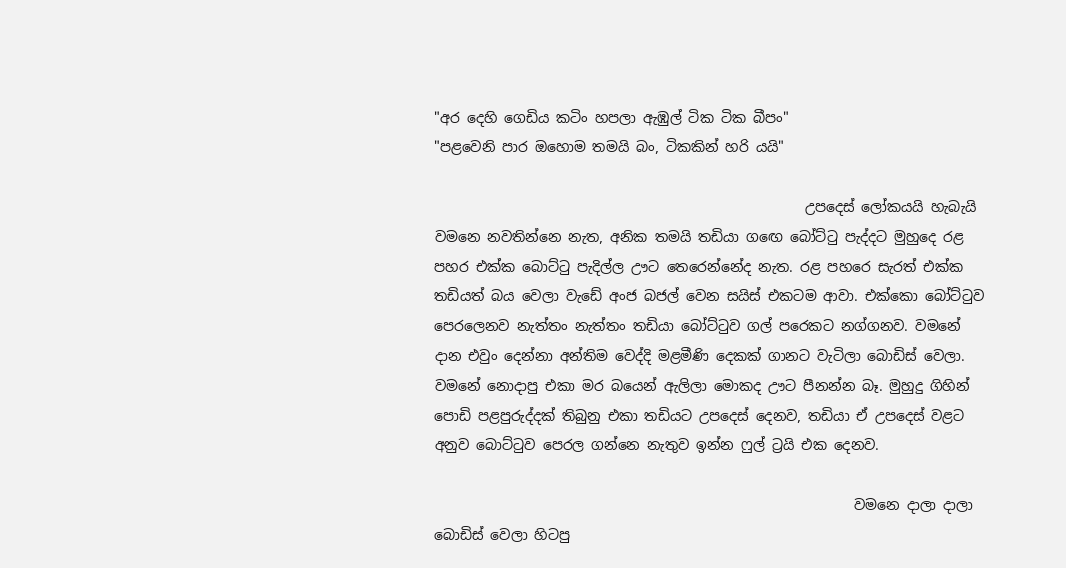"අර දෙහි ගෙඩිය කටිං හපලා ඇඹුල් ටික ටික බීපං"
"පළවෙනි පාර ඔහොම තමයි බං, ටිකකින් හරි යයි"

                                                     උපදෙස් ලෝකයයි හැබැයි වමනෙ නවතින්නෙ නැත, අනික තමයි තඩියා ගඟෙ බෝට්ටු පැද්දට මුහුදෙ රළ පහර එක්ක බොට්ටු පැදිල්ල ඌට තෙරෙන්නේද නැත. රළ පහරෙ සැරත් එක්ක තඩියත් බය වෙලා වැඩේ අංජ බජල් වෙන සයිස් එකටම ආවා. එක්කො බෝට්ටුව පෙරලෙනව නැත්තං නැත්තං තඩියා බෝට්ටුව ගල් පරෙකට නග්ගනව. වමනේ දාන එවුං දෙන්නා අන්තිම වෙද්දි මළමීණි දෙකක් ගානට වැටිලා බොඩිස් වෙලා. වමනේ නොදාපු එකා මර බයෙන් ඇලිලා මොකද ඌට පීනන්න බෑ. මුහුදු ගිහින් පොඩි පළපුරුද්දක් තිබුනු එකා තඩියට උපදෙස් දෙනව, තඩියා ඒ උපදෙස් වළට අනුව බොට්ටුව පෙරල ගන්නෙ නැතුව ඉන්න ෆුල් ට්‍රයි එක දෙනව.

                                                            වමනෙ දාලා දාලා බොඩිස් වෙලා හිටපු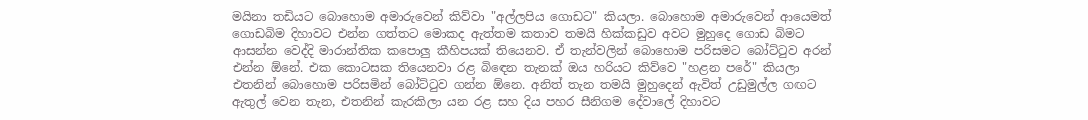මයිනා තඩියට බොහොම අමාරුවෙන් කිව්වා "අල්ලපිය ගොඩට" කියලා. බොහොම අමාරුවෙන් ආයෙමත් ගොඩබිම දිහාවට එන්න ගත්තට මොකද ඇත්තම කතාව තමයි හික්කඩුව අවට මුහුදෙ ගොඩ බිමට ආසන්න වෙද්දි මාරාන්තික කපොලු කීහිපයක් තියෙනව. ඒ තැන්වලින් බොහොම පරිසමට බෝට්ටුව අරන් එන්න ඕනේ. එක කොටසක තියෙනවා රළ බිඳෙන තැනක් ඔය හරියට කිව්වෙ "හළන පරේ" කියලා එතනින් බොහොම පරිසමින් බෝට්ටුව ගන්න ඕනෙ. අනිත් තැන තමයි මුහුදෙන් ඇවිත් උඩුමුල්ල ගඟට ඇතුල් වෙන තැන, එතනින් කැරකිලා යන රළ සහ දිය පහර සීනිගම දේවාලේ දිහාවට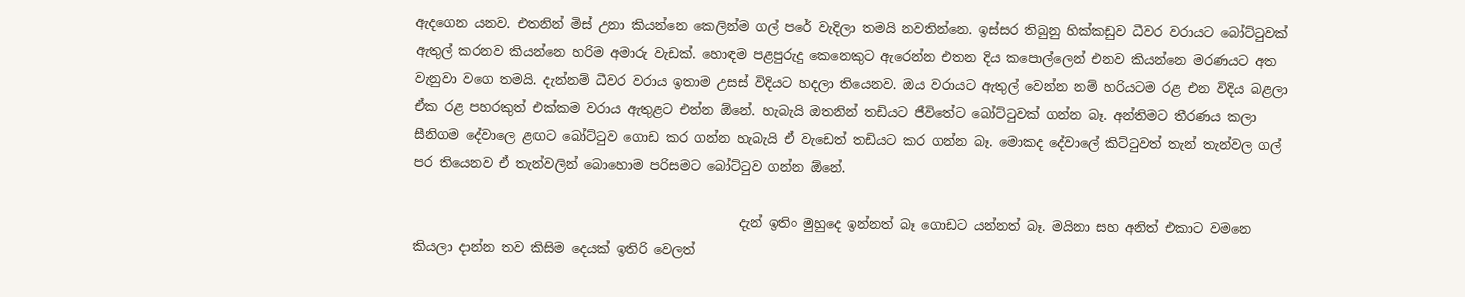ඇදගෙන යනව. එතනින් මිස් උනා කියන්නෙ කෙලින්ම ගල් පරේ වැදිලා තමයි නවතින්නෙ. ඉස්සර තිබුනු හික්කඩුව ධීවර වරායට බෝට්ටුවක් ඇතුල් කරනව කියන්නෙ හරිම අමාරු වැඩක්. හොඳම පළපුරුදු කෙනෙකුට ඇරෙන්න එතන දිය කපොල්ලෙන් එනව කියන්නෙ මරණයට අත වැනුවා වගෙ තමයි. දැන්නම් ධීවර වරාය ඉතාම උසස් විදියට හදලා තියෙනව. ඔය වරායට ඇතුල් වෙන්න නම් හරියටම රළ එන විදිය බළලා ඒක රළ පහරකුත් එක්කම වරාය ඇතුළට එන්න ඕනේ. හැබැයි ඔතනින් තඩියට ජීවිතේට බෝට්ටුවක් ගන්න බෑ. අන්තිමට තීරණය කලා සීනිගම දේවාලෙ ළඟට බෝට්ටුව ගොඩ කර ගන්න හැබැයි ඒ වැඩෙත් තඩියට කර ගන්න බෑ. මොකද දේවාලේ කිට්ටුවත් තැන් තැන්වල ගල් පර තියෙනව ඒ තැන්වලින් බොහොම පරිසමට බෝට්ටුව ගන්න ඕනේ.

                                                  දැන් ඉතිං මුහුදෙ ඉන්නත් බෑ ගොඩට යන්නත් බෑ. මයිනා සහ අනිත් එකාට වමනෙ කියලා දාන්න තව කිසිම දෙයක් ඉතිරි වෙලත්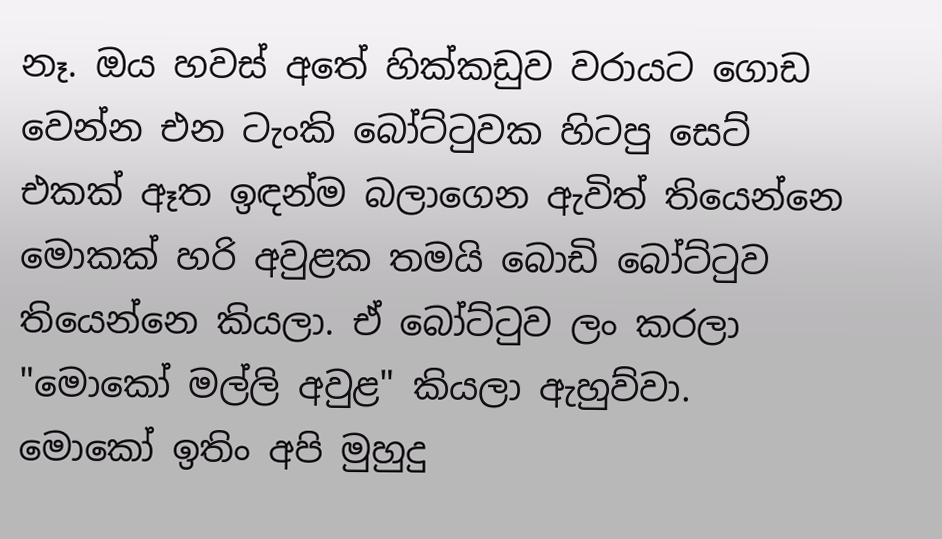නෑ. ඔය හවස් අතේ හික්කඩුව වරායට ගොඩ වෙන්න එන ටැංකි බෝට්ටුවක හිටපු සෙට් එකක් ඈත ඉඳන්ම බලාගෙන ඇවිත් තියෙන්නෙ මොකක් හරි අවුළක තමයි බොඩි බෝට්ටුව තියෙන්නෙ කියලා. ඒ බෝට්ටුව ලං කරලා "මොකෝ මල්ලි අවුළ" කියලා ඇහුව්වා. මොකෝ ඉතිං අපි මුහුදු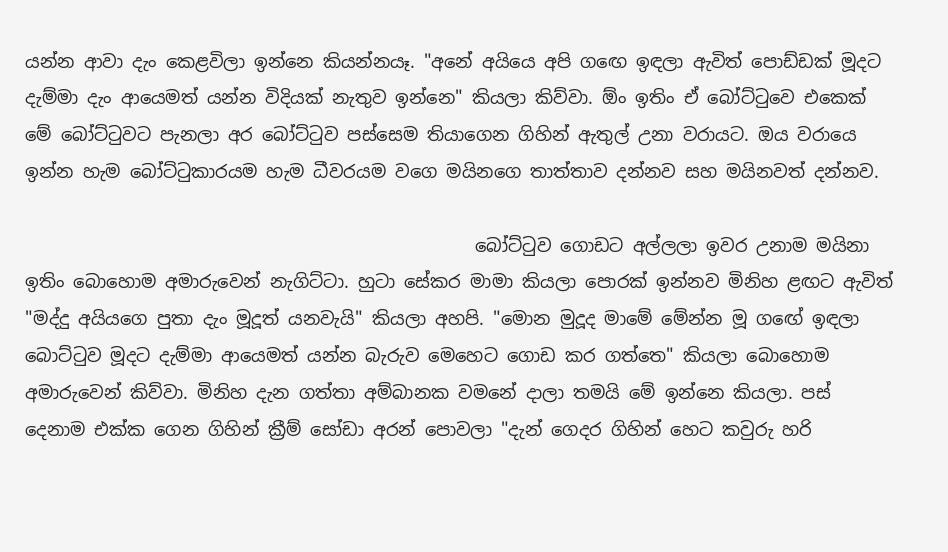යන්න ආවා දැං කෙළවිලා ඉන්නෙ කියන්නයෑ. "අනේ අයියෙ අපි ගඟෙ ඉඳලා ඇවිත් පොඩ්ඩක් මූදට දැම්මා දැං ආයෙමත් යන්න විදියක් නැතුව ඉන්නෙ" කියලා කිව්වා. ඕං ඉතිං ඒ බෝට්ටුවෙ එකෙක් මේ බෝට්ටුවට පැනලා අර බෝට්ටුව පස්සෙම තියාගෙන ගිහින් ඇතුල් උනා වරායට. ඔය වරායෙ ඉන්න හැම බෝට්ටුකාරයම හැම ධීවරයම වගෙ මයිනගෙ තාත්තාව දන්නව සහ මයිනවත් දන්නව.

                                                  බෝට්ටුව ගොඩට අල්ලලා ඉවර උනාම මයිනා ඉතිං බොහොම අමාරුවෙන් නැගිට්ටා. හුටා සේකර මාමා කියලා පොරක් ඉන්නව මිනිහ ළඟට ඇවිත් "මද්දු අයියගෙ පුතා දැං මූදූත් යනවැයි" කියලා අහපි. "මොන මුදූද මාමේ මේන්න මූ ගඟේ ඉඳලා බොට්ටුව මූදට දැම්මා ආයෙමත් යන්න බැරුව මෙහෙට ගොඩ කර ගත්තෙ" කියලා බොහොම අමාරුවෙන් කිව්වා. මිනිහ දැන ගත්තා අම්බානක වමනේ දාලා තමයි මේ ඉන්නෙ කියලා. පස් දෙනාම එක්ක ගෙන ගිහින් ක්‍රීම් සෝඩා අරන් පොවලා "දැන් ගෙදර ගිහින් හෙට කවුරු හරි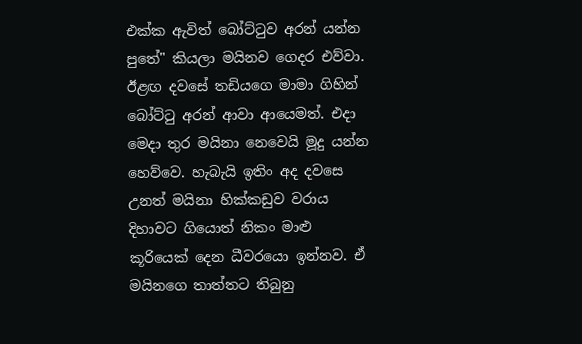එක්ක ඇවිත් බෝට්ටුව අරන් යන්න පුතේ" කියලා මයිනව ගෙදර එව්වා. ඊළඟ දවසේ තඩියගෙ මාමා ගිහින් බෝට්ටු අරන් ආවා ආයෙමත්. එදා මෙදා තුර මයිනා නෙවෙයි මූදු යන්න හෙව්වෙ. හැබැයි ඉතිං අද දවසෙ උනත් මයිනා හික්කඩුව වරාය දිහාවට ගියොත් නිකං මාළු කූරියෙක් දෙන ධීවරයො ඉන්නව. ඒ මයිනගෙ තාත්තට තිබුනු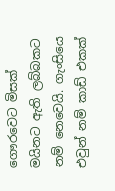ගෞරවෙට මිසක් මයිනට ඇති ලබ්බකට නම් නෙවෙයි. ගැංසියෙ එවුන් නම් කාඩ් එකක්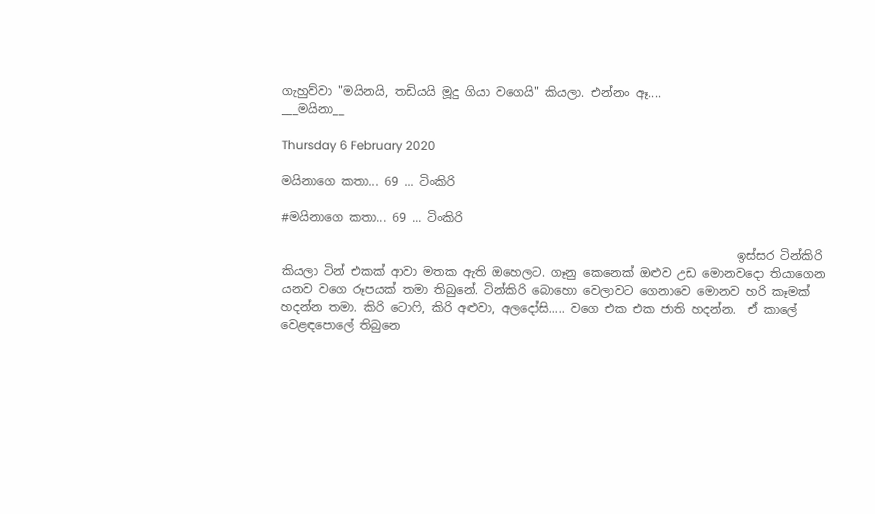ගැහුව්වා "මයිනයි, තඩියයි මූදු ගියා වගෙයි" කියලා. එන්නං ඈ....
___මයිනා__

Thursday 6 February 2020

මයිනාගෙ කතා... 69 ... ටිංකිරි

#මයිනාගෙ කතා... 69 ... ටිංකිරි

                                                                            ඉස්සර ටින්කිරි කියලා ටින් එකක් ආවා මතක ඇති ඔහෙලට. ගෑනු කෙනෙක් ඔළුව උඩ මොනවදො තියාගෙන යනව වගෙ රූපයක් තමා තිබුනේ. ටින්කිරි බොහො වෙලාවට ගෙනාවෙ මොනව හරි කෑමක් හදන්න තමා. කිරි ටොෆි, කිරි අළුවා, අලදෝසි..... වගෙ එක එක ජාති හදන්න.  ඒ කාලේ වෙළඳපොලේ තිබුනෙ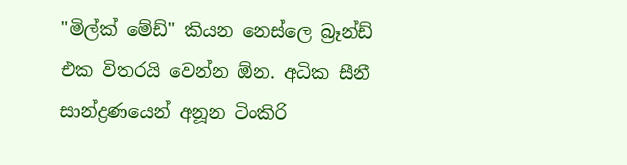"මිල්ක් මේඩ්" කියන නෙස්ලෙ බ්‍රෑන්ඩ් එක විතරයි වෙන්න ඕන. අධික සීනී සාන්ද්‍රණයෙන් අනූන ටිංකිරි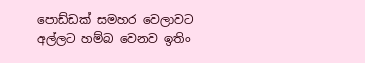පොඩ්ඩක් සමහර වෙලාවට අල්ලට හම්බ වෙනව ඉතිං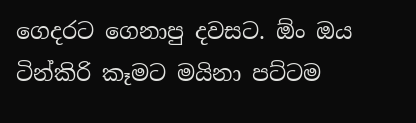ගෙදරට ගෙනාපු දවසට. ඕං ඔය ටින්කිරි කෑමට මයිනා පට්ටම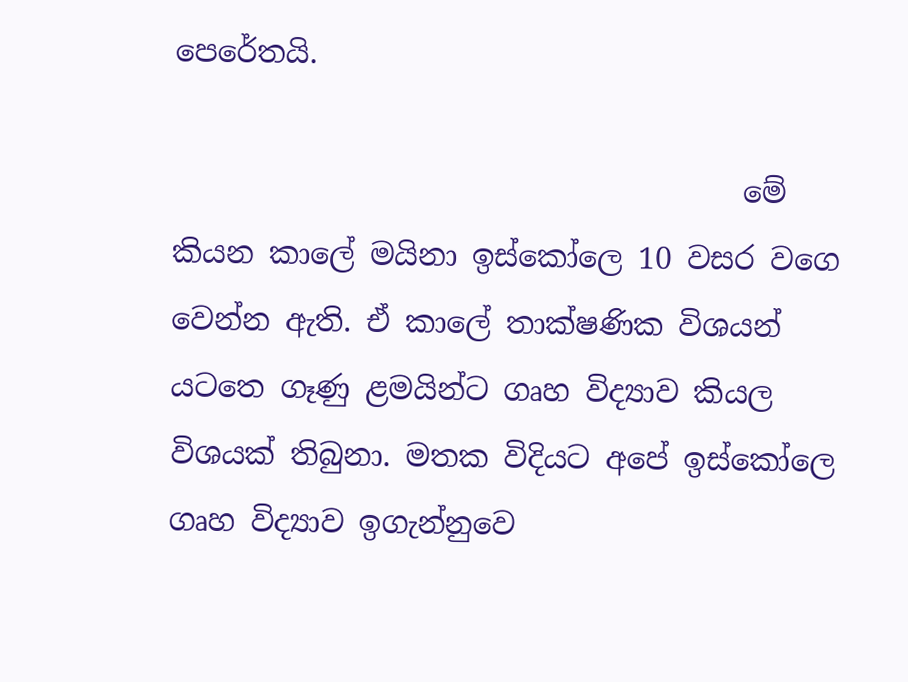පෙරේතයි.

                                      මේ කියන කාලේ මයිනා ඉස්කෝලෙ 10 වසර වගෙ වෙන්න ඇති. ඒ කාලේ තාක්ෂණික විශයන් යටතෙ ගෑණු ළමයින්ට ගෘහ විද්‍යාව කියල විශයක් තිබුනා. මතක විදියට අපේ ඉස්කෝලෙ ගෘහ විද්‍යාව ඉගැන්නුවෙ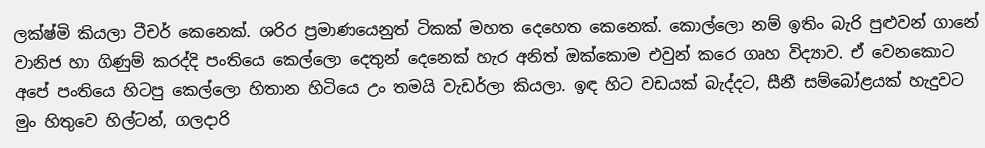ලක්ෂ්මි කියලා ටීචර් කෙනෙක්. ශරිර ප්‍රමාණයෙනුත් ටිකක් මහත දෙහෙත කෙනෙක්. කොල්ලො නම් ඉතිං බැරි පුළුවන් ගානේ වානිජ හා ගිණුම් කරද්දි පංතියෙ කෙල්ලො දෙතුන් දෙනෙක් හැර අනිත් ඔක්කොම එවුන් කරෙ ගෘහ විද්‍යාව. ඒ වෙනකොට අපේ පංතියෙ හිටපු කෙල්ලො හිතාන හිටියෙ උං තමයි වැඩර්ලා කියලා. ඉඳ හිට වඩයක් බැද්දට, සීනී සම්බෝළයක් හැදුවට මුං හිතුවෙ හිල්ටන්, ගලදාරි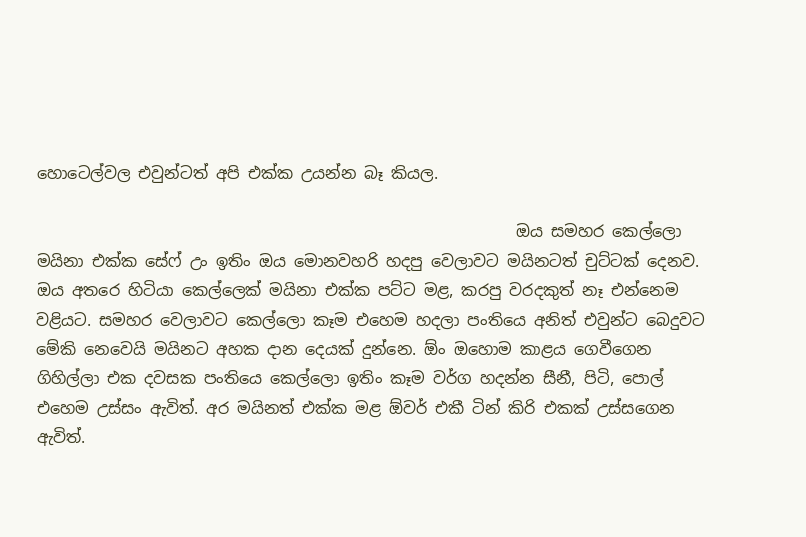හොටෙල්වල එවුන්ටත් අපි එක්ක උයන්න බෑ කියල.

                                                            ඔය සමහර කෙල්ලො මයිනා එක්ක සේෆ් උං ඉතිං ඔය මොනවහරි හදපු වෙලාවට මයිනටත් චුට්ටක් දෙනව. ඔය අතරෙ හිටියා කෙල්ලෙක් මයිනා එක්ක පට්ට මළ, කරපු වරදකුත් නෑ එන්නෙම වළියට. සමහර වෙලාවට කෙල්ලො කෑම එහෙම හදලා පංතියෙ අනිත් එවුන්ට බෙදුවට මේකි නෙවෙයි මයිනට අහක දාන දෙයක් දුන්නෙ. ඕං ඔහොම කාළය ගෙවීගෙන ගිහිල්ලා එක දවසක පංතියෙ කෙල්ලො ඉතිං කෑම වර්ග හදන්න සීනී, පිටි, පොල් එහෙම උස්සං ඇවිත්. අර මයිනත් එක්ක මළ ඕවර් එකී ටින් කිරි එකක් උස්සගෙන ඇවිත්.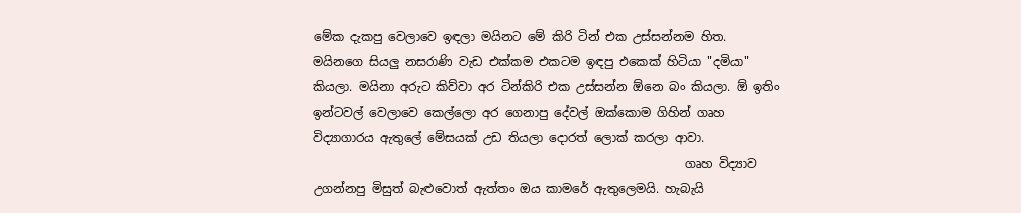මේක දැකපු වෙලාවෙ ඉඳලා මයිනට මේ කිරි ටින් එක උස්සන්නම හිත. මයිනගෙ සියලු නසරාණි වැඩ එක්කම එකටම ඉඳපු එකෙක් හිටියා "දමියා" කියලා. මයිනා අරුට කිව්වා අර ටින්කිරි එක උස්සන්න ඕනෙ බං කියලා. ඕ ඉතිං ඉන්ටවල් වෙලාවෙ කෙල්ලො අර ගෙනාපු දේවල් ඔක්කොම ගිහින් ගෘහ විද්‍යාගාරය ඇතුලේ මේසයක් උඩ තියලා දොරත් ලොක් කරලා ආවා.
                                                              ගෘහ විද්‍යාව උගන්නපු මිසුත් බැළුවොත් ඇත්තං ඔය කාමරේ ඇතුලෙමයි. හැබැයි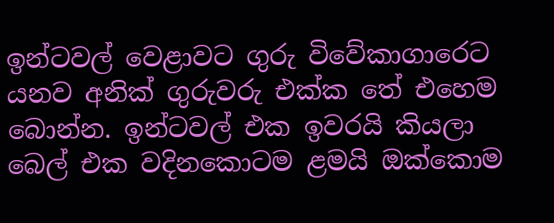ඉන්ටවල් වෙළාවට ගුරු විවේකාගාරෙට යනව අනික් ගුරුවරු එක්ක තේ එහෙම බොන්න. ඉන්ටවල් එක ඉවරයි කියලා බෙල් එක වදිනකොටම ළමයි ඔක්කොම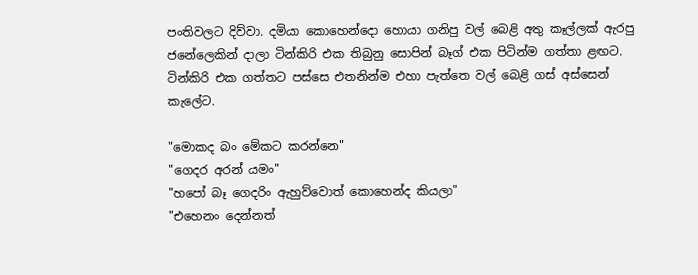පංතිවලට දිව්වා. දමියා කොහෙන්දො හොයා ගනිපු වල් බෙළි අතු කෑල්ලක් ඇරපු ජනේලෙකින් දාලා ටින්කිරි එක තිබුනු සොපින් බෑග් එක පිටින්ම ගත්තා ළඟට. ටින්කිරි එක ගත්තට පස්සෙ එතනින්ම එහා පැත්තෙ වල් බෙළි ගස් අස්සෙන් කැලේට.

"මොකද බං මේකට කරන්නෙ"
"ගෙදර අරන් යමං"
"හපෝ බෑ ගෙදරිං ඇහුව්වොත් කොහෙන්ද කියලා"
"එහෙනං දෙන්නත්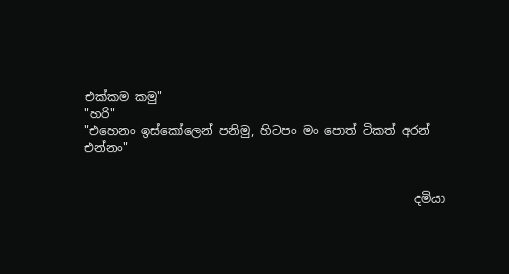එක්කම කමු"
"හරි"
"එහෙනං ඉස්කෝලෙන් පනිමු, හිටපං මං පොත් ටිකත් අරන් එන්නං"


                                                       දමියා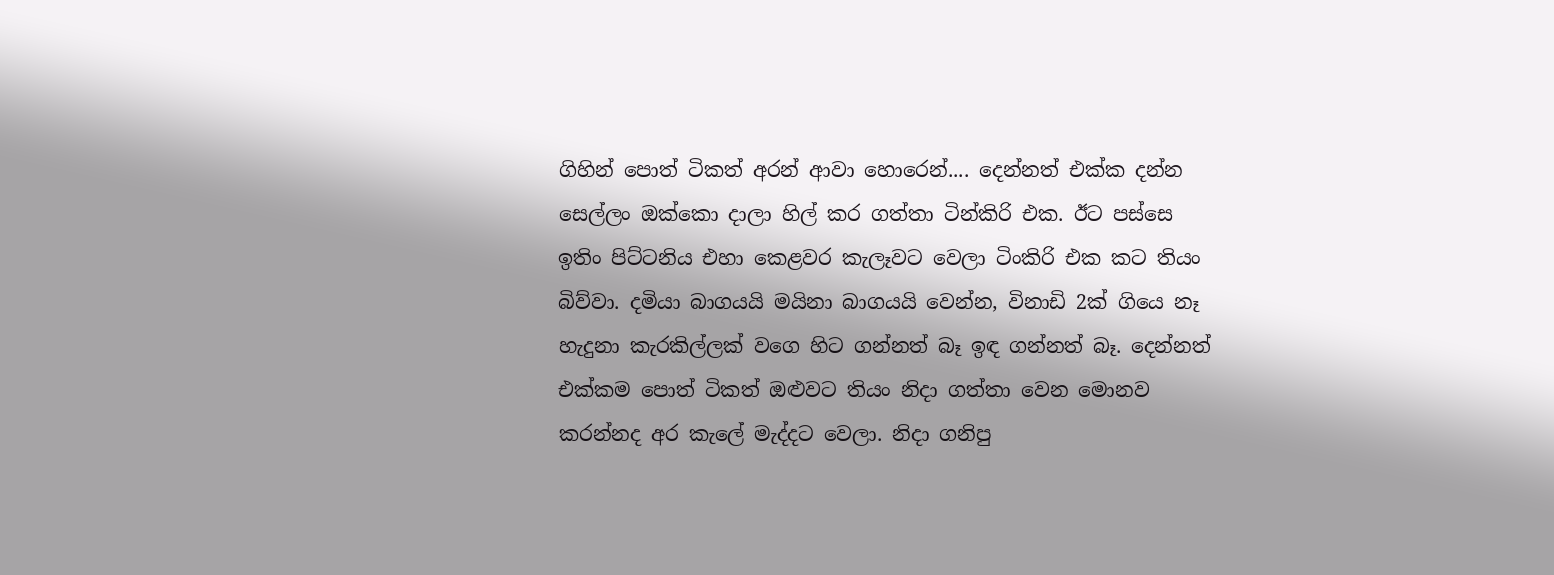ගිහින් පොත් ටිකත් අරන් ආවා හොරෙන්.... දෙන්නත් එක්ක දන්න සෙල්ලං ඔක්කො දාලා හිල් කර ගත්තා ටින්කිරි එක. ඊට පස්සෙ ඉතිං පිට්ටනිය එහා කෙළවර කැලෑවට වෙලා ටිංකිරි එක කට තියං බිව්වා. දමියා බාගයයි මයිනා බාගයයි වෙන්න, විනාඩි 2ක් ගියෙ නෑ හැදුනා කැරකිල්ලක් වගෙ හිට ගන්නත් බෑ ඉඳ ගන්නත් බෑ. දෙන්නත් එක්කම පොත් ටිකත් ඔළුවට තියං නිදා ගත්තා වෙන මොනව කරන්නද අර කැලේ මැද්දට වෙලා. නිදා ගනිපු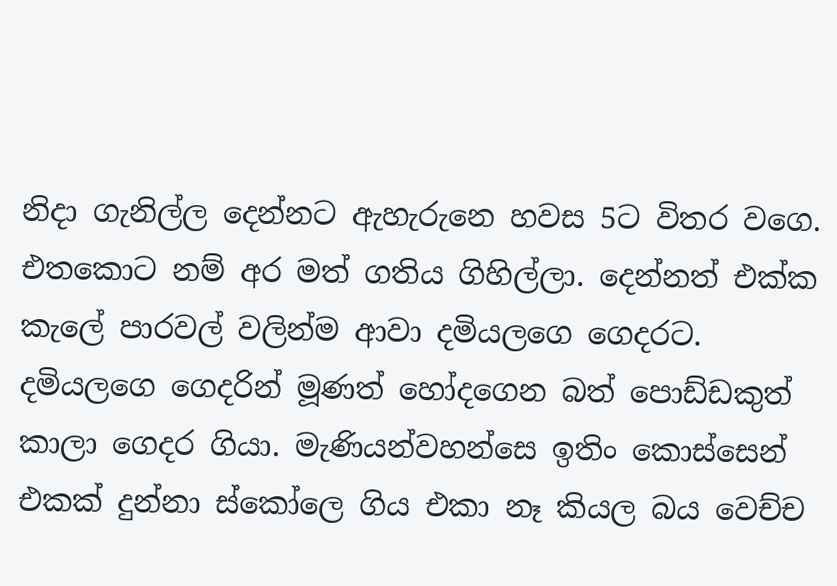නිදා ගැනිල්ල දෙන්නට ඇහැරුනෙ හවස 5ට විතර වගෙ. එතකොට නම් අර මත් ගතිය ගිහිල්ලා. දෙන්නත් එක්ක කැලේ පාරවල් වලින්ම ආවා දමියලගෙ ගෙදරට. දමියලගෙ ගෙදරින් මූණත් හෝදගෙන බත් පොඩ්ඩකුත් කාලා ගෙදර ගියා. මැණියන්වහන්සෙ ඉතිං කොස්සෙන් එකක් දුන්නා ස්කෝලෙ ගිය එකා නෑ කියල බය වෙච්ච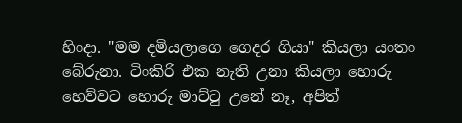හිංදා. "මම දමියලාගෙ ගෙදර ගියා" කියලා යංතං බේරුනා. ටිංකිරි එක නැති උනා කියලා හොරු හෙව්වට හොරු මාට්ටු උනේ නෑ, අපිත්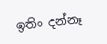ඉතිං දන්නෑ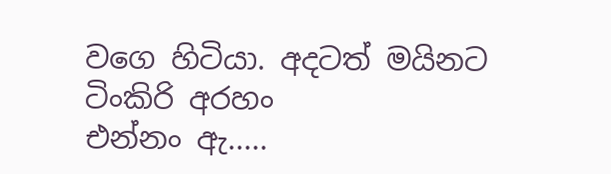වගෙ හිටියා. අදටත් මයිනට ටිංකිරි අරහං
එන්නං ඇ.....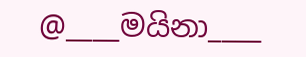@____මයිනා____